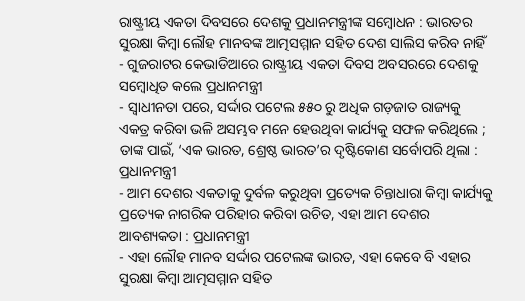ରାଷ୍ଟ୍ରୀୟ ଏକତା ଦିବସରେ ଦେଶକୁ ପ୍ରଧାନମନ୍ତ୍ରୀଙ୍କ ସମ୍ବୋଧନ : ଭାରତର ସୁରକ୍ଷା କିମ୍ବା ଲୌହ ମାନବଙ୍କ ଆତ୍ମସମ୍ମାନ ସହିତ ଦେଶ ସାଲିସ କରିବ ନାହିଁ
- ଗୁଜରାଟର କେଭାଡିଆରେ ରାଷ୍ଟ୍ରୀୟ ଏକତା ଦିବସ ଅବସରରେ ଦେଶକୁ ସମ୍ବୋଧିତ କଲେ ପ୍ରଧାନମନ୍ତ୍ରୀ
- ସ୍ୱାଧୀନତା ପରେ, ସର୍ଦ୍ଦାର ପଟେଲ ୫୫୦ ରୁ ଅଧିକ ଗଡ଼ଜାତ ରାଜ୍ୟକୁ ଏକତ୍ର କରିବା ଭଳି ଅସମ୍ଭବ ମନେ ହେଉଥିବା କାର୍ଯ୍ୟକୁ ସଫଳ କରିଥିଲେ ; ତାଙ୍କ ପାଇଁ, ‘ଏକ ଭାରତ, ଶ୍ରେଷ୍ଠ ଭାରତ’ର ଦୃଷ୍ଟିକୋଣ ସର୍ବୋପରି ଥିଲା : ପ୍ରଧାନମନ୍ତ୍ରୀ
- ଆମ ଦେଶର ଏକତାକୁ ଦୁର୍ବଳ କରୁଥିବା ପ୍ରତ୍ୟେକ ଚିନ୍ତାଧାରା କିମ୍ବା କାର୍ଯ୍ୟକୁ ପ୍ରତ୍ୟେକ ନାଗରିକ ପରିହାର କରିବା ଉଚିତ, ଏହା ଆମ ଦେଶର ଆବଶ୍ୟକତା : ପ୍ରଧାନମନ୍ତ୍ରୀ
- ଏହା ଲୌହ ମାନବ ସର୍ଦ୍ଦାର ପଟେଲଙ୍କ ଭାରତ, ଏହା କେବେ ବି ଏହାର ସୁରକ୍ଷା କିମ୍ବା ଆତ୍ମସମ୍ମାନ ସହିତ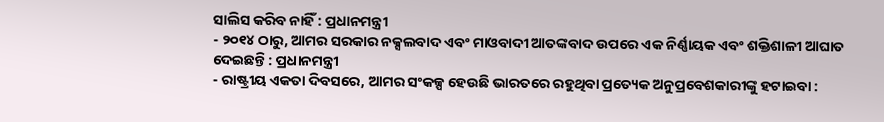ସାଲିସ କରିବ ନାହିଁ : ପ୍ରଧାନମନ୍ତ୍ରୀ
- ୨୦୧୪ ଠାରୁ, ଆମର ସରକାର ନକ୍ସଲବାଦ ଏବଂ ମାଓବାଦୀ ଆତଙ୍କବାଦ ଉପରେ ଏକ ନିର୍ଣ୍ଣାୟକ ଏବଂ ଶକ୍ତିଶାଳୀ ଆଘାତ ଦେଇଛନ୍ତି : ପ୍ରଧାନମନ୍ତ୍ରୀ
- ରାଷ୍ଟ୍ରୀୟ ଏକତା ଦିବସରେ, ଆମର ସଂକଳ୍ପ ହେଉଛି ଭାରତରେ ରହୁଥିବା ପ୍ରତ୍ୟେକ ଅନୁପ୍ରବେଶକାରୀଙ୍କୁ ହଟାଇବା :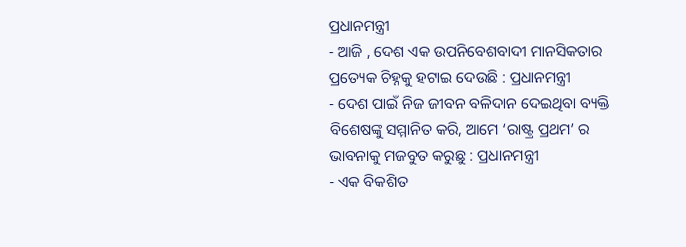ପ୍ରଧାନମନ୍ତ୍ରୀ
- ଆଜି , ଦେଶ ଏକ ଉପନିବେଶବାଦୀ ମାନସିକତାର ପ୍ରତ୍ୟେକ ଚିହ୍ନକୁ ହଟାଇ ଦେଉଛି : ପ୍ରଧାନମନ୍ତ୍ରୀ
- ଦେଶ ପାଇଁ ନିଜ ଜୀବନ ବଳିଦାନ ଦେଇଥିବା ବ୍ୟକ୍ତି ବିଶେଷଙ୍କୁ ସମ୍ମାନିତ କରି, ଆମେ ‘ରାଷ୍ଟ୍ର ପ୍ରଥମ’ ର ଭାବନାକୁ ମଜବୁତ କରୁଛୁ : ପ୍ରଧାନମନ୍ତ୍ରୀ
- ଏକ ବିକଶିତ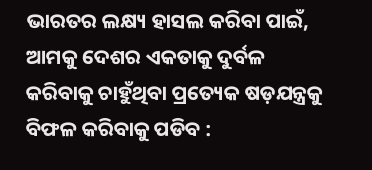ଭାରତର ଲକ୍ଷ୍ୟ ହାସଲ କରିବା ପାଇଁ, ଆମକୁ ଦେଶର ଏକତାକୁ ଦୁର୍ବଳ କରିବାକୁ ଚାହୁଁଥିବା ପ୍ରତ୍ୟେକ ଷଡ଼ଯନ୍ତ୍ରକୁ ବିଫଳ କରିବାକୁ ପଡିବ :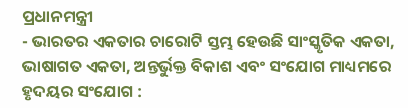ପ୍ରଧାନମନ୍ତ୍ରୀ
- ଭାରତର ଏକତାର ଚାରୋଟି ସ୍ତମ୍ଭ ହେଉଛି ସାଂସ୍କୃତିକ ଏକତା, ଭାଷାଗତ ଏକତା, ଅନ୍ତର୍ଭୁକ୍ତ ବିକାଶ ଏବଂ ସଂଯୋଗ ମାଧ୍ୟମରେ ହୃଦୟର ସଂଯୋଗ :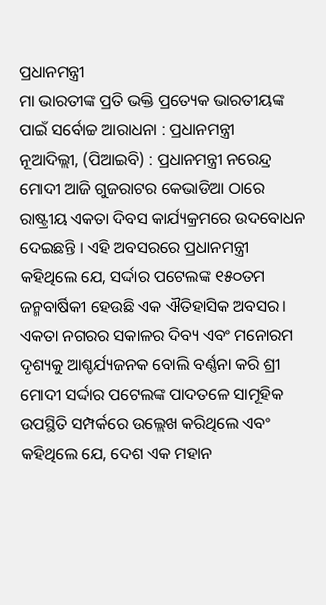ପ୍ରଧାନମନ୍ତ୍ରୀ
ମା ଭାରତୀଙ୍କ ପ୍ରତି ଭକ୍ତି ପ୍ରତ୍ୟେକ ଭାରତୀୟଙ୍କ ପାଇଁ ସର୍ବୋଚ୍ଚ ଆରାଧନା : ପ୍ରଧାନମନ୍ତ୍ରୀ
ନୂଆଦିଲ୍ଲୀ, (ପିଆଇବି) : ପ୍ରଧାନମନ୍ତ୍ରୀ ନରେନ୍ଦ୍ର ମୋଦୀ ଆଜି ଗୁଜରାଟର କେଭାଡିଆ ଠାରେ ରାଷ୍ଟ୍ରୀୟ ଏକତା ଦିବସ କାର୍ଯ୍ୟକ୍ରମରେ ଉଦବୋଧନ ଦେଇଛନ୍ତି । ଏହି ଅବସରରେ ପ୍ରଧାନମନ୍ତ୍ରୀ କହିଥିଲେ ଯେ, ସର୍ଦ୍ଦାର ପଟେଲଙ୍କ ୧୫୦ତମ ଜନ୍ମବାର୍ଷିକୀ ହେଉଛି ଏକ ଐତିହାସିକ ଅବସର। ଏକତା ନଗରର ସକାଳର ଦିବ୍ୟ ଏବଂ ମନୋରମ ଦୃଶ୍ୟକୁ ଆଶ୍ଚର୍ଯ୍ୟଜନକ ବୋଲି ବର୍ଣ୍ଣନା କରି ଶ୍ରୀ ମୋଦୀ ସର୍ଦ୍ଦାର ପଟେଲଙ୍କ ପାଦତଳେ ସାମୂହିକ ଉପସ୍ଥିତି ସମ୍ପର୍କରେ ଉଲ୍ଲେଖ କରିଥିଲେ ଏବଂ କହିଥିଲେ ଯେ, ଦେଶ ଏକ ମହାନ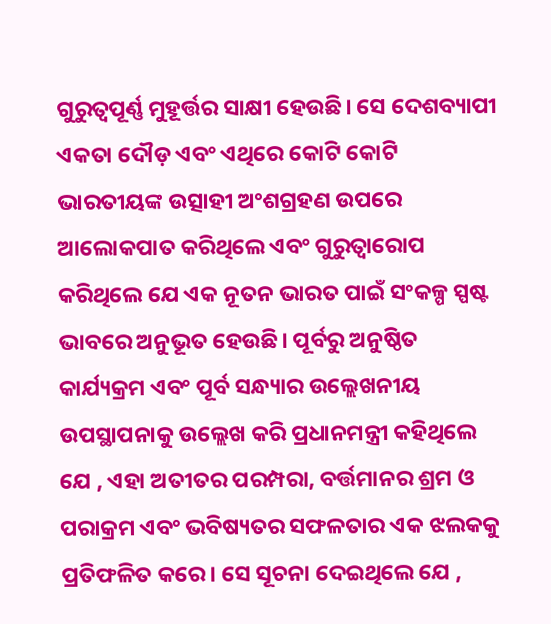ଗୁରୁତ୍ୱପୂର୍ଣ୍ଣ ମୁହୂର୍ତ୍ତର ସାକ୍ଷୀ ହେଉଛି। ସେ ଦେଶବ୍ୟାପୀ ଏକତା ଦୌଡ଼ ଏବଂ ଏଥିରେ କୋଟି କୋଟି ଭାରତୀୟଙ୍କ ଉତ୍ସାହୀ ଅଂଶଗ୍ରହଣ ଉପରେ ଆଲୋକପାତ କରିଥିଲେ ଏବଂ ଗୁରୁତ୍ୱାରୋପ କରିଥିଲେ ଯେ ଏକ ନୂତନ ଭାରତ ପାଇଁ ସଂକଳ୍ପ ସ୍ପଷ୍ଟ ଭାବରେ ଅନୁଭୂତ ହେଉଛି। ପୂର୍ବରୁ ଅନୁଷ୍ଠିତ କାର୍ଯ୍ୟକ୍ରମ ଏବଂ ପୂର୍ବ ସନ୍ଧ୍ୟାର ଉଲ୍ଲେଖନୀୟ ଉପସ୍ଥାପନାକୁ ଉଲ୍ଲେଖ କରି ପ୍ରଧାନମନ୍ତ୍ରୀ କହିଥିଲେ ଯେ , ଏହା ଅତୀତର ପରମ୍ପରା, ବର୍ତ୍ତମାନର ଶ୍ରମ ଓ ପରାକ୍ରମ ଏବଂ ଭବିଷ୍ୟତର ସଫଳତାର ଏକ ଝଲକକୁ ପ୍ରତିଫଳିତ କରେ। ସେ ସୂଚନା ଦେଇଥିଲେ ଯେ ,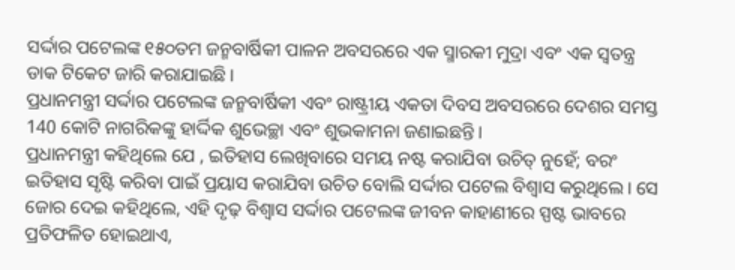ସର୍ଦ୍ଦାର ପଟେଲଙ୍କ ୧୫୦ତମ ଜନ୍ମବାର୍ଷିକୀ ପାଳନ ଅବସରରେ ଏକ ସ୍ମାରକୀ ମୁଦ୍ରା ଏବଂ ଏକ ସ୍ୱତନ୍ତ୍ର ଡାକ ଟିକେଟ ଜାରି କରାଯାଇଛି।
ପ୍ରଧାନମନ୍ତ୍ରୀ ସର୍ଦ୍ଦାର ପଟେଲଙ୍କ ଜନ୍ମବାର୍ଷିକୀ ଏବଂ ରାଷ୍ଟ୍ରୀୟ ଏକତା ଦିବସ ଅବସରରେ ଦେଶର ସମସ୍ତ 140 କୋଟି ନାଗରିକଙ୍କୁ ହାର୍ଦ୍ଦିକ ଶୁଭେଚ୍ଛା ଏବଂ ଶୁଭକାମନା ଜଣାଇଛନ୍ତି ।
ପ୍ରଧାନମନ୍ତ୍ରୀ କହିଥିଲେ ଯେ , ଇତିହାସ ଲେଖିବାରେ ସମୟ ନଷ୍ଟ କରାଯିବା ଉଚିତ୍ ନୁହେଁ; ବରଂ ଇତିହାସ ସୃଷ୍ଟି କରିବା ପାଇଁ ପ୍ରୟାସ କରାଯିବା ଉଚିତ ବୋଲି ସର୍ଦ୍ଦାର ପଟେଲ ବିଶ୍ୱାସ କରୁଥିଲେ। ସେ ଜୋର ଦେଇ କହିଥିଲେ, ଏହି ଦୃଢ଼ ବିଶ୍ୱାସ ସର୍ଦ୍ଦାର ପଟେଲଙ୍କ ଜୀବନ କାହାଣୀରେ ସ୍ପଷ୍ଟ ଭାବରେ ପ୍ରତିଫଳିତ ହୋଇଥାଏ,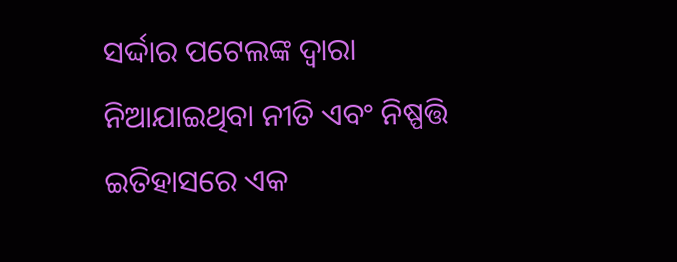ସର୍ଦ୍ଦାର ପଟେଲଙ୍କ ଦ୍ୱାରା ନିଆଯାଇଥିବା ନୀତି ଏବଂ ନିଷ୍ପତ୍ତି ଇତିହାସରେ ଏକ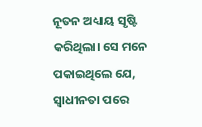ନୂତନ ଅଧ୍ୟାୟ ସୃଷ୍ଟି କରିଥିଲା। ସେ ମନେ ପକାଇଥିଲେ ଯେ, ସ୍ୱାଧୀନତା ପରେ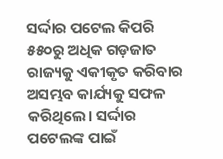ସର୍ଦ୍ଦାର ପଟେଲ କିପରି ୫୫୦ରୁ ଅଧିକ ଗଡ଼ଜାତ ରାଜ୍ୟକୁ ଏକୀକୃତ କରିବାର ଅସମ୍ଭବ କାର୍ଯ୍ୟକୁ ସଫଳ କରିଥିଲେ। ସର୍ଦ୍ଦାର ପଟେଲଙ୍କ ପାଇଁ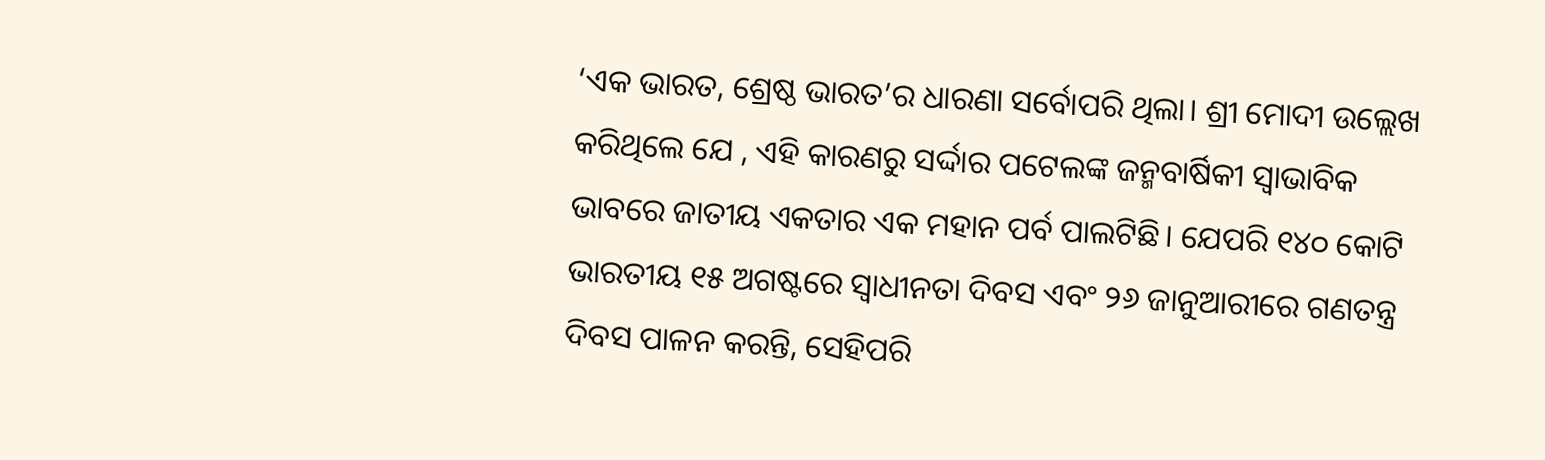‘ଏକ ଭାରତ, ଶ୍ରେଷ୍ଠ ଭାରତ’ର ଧାରଣା ସର୍ବୋପରି ଥିଲା। ଶ୍ରୀ ମୋଦୀ ଉଲ୍ଲେଖ କରିଥିଲେ ଯେ , ଏହି କାରଣରୁ ସର୍ଦ୍ଦାର ପଟେଲଙ୍କ ଜନ୍ମବାର୍ଷିକୀ ସ୍ୱାଭାବିକ ଭାବରେ ଜାତୀୟ ଏକତାର ଏକ ମହାନ ପର୍ବ ପାଲଟିଛି। ଯେପରି ୧୪୦ କୋଟି ଭାରତୀୟ ୧୫ ଅଗଷ୍ଟରେ ସ୍ୱାଧୀନତା ଦିବସ ଏବଂ ୨୬ ଜାନୁଆରୀରେ ଗଣତନ୍ତ୍ର ଦିବସ ପାଳନ କରନ୍ତି, ସେହିପରି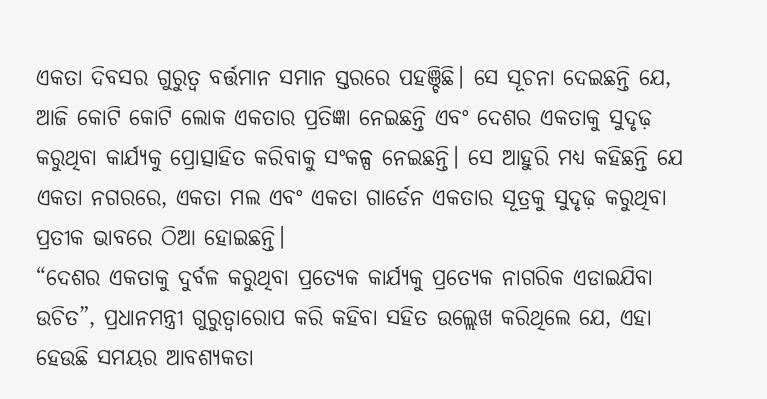ଏକତା ଦିବସର ଗୁରୁତ୍ୱ ବର୍ତ୍ତମାନ ସମାନ ସ୍ତରରେ ପହଞ୍ଚିଛି। ସେ ସୂଚନା ଦେଇଛନ୍ତି ଯେ, ଆଜି କୋଟି କୋଟି ଲୋକ ଏକତାର ପ୍ରତିଜ୍ଞା ନେଇଛନ୍ତି ଏବଂ ଦେଶର ଏକତାକୁ ସୁଦୃଢ଼ କରୁଥିବା କାର୍ଯ୍ୟକୁ ପ୍ରୋତ୍ସାହିତ କରିବାକୁ ସଂକଳ୍ପ ନେଇଛନ୍ତି। ସେ ଆହୁରି ମଧ୍ୟ କହିଛନ୍ତି ଯେ ଏକତା ନଗରରେ, ଏକତା ମଲ ଏବଂ ଏକତା ଗାର୍ଡେନ ଏକତାର ସୂତ୍ରକୁ ସୁଦୃଢ଼ କରୁଥିବା ପ୍ରତୀକ ଭାବରେ ଠିଆ ହୋଇଛନ୍ତି।
“ଦେଶର ଏକତାକୁ ଦୁର୍ବଳ କରୁଥିବା ପ୍ରତ୍ୟେକ କାର୍ଯ୍ୟକୁ ପ୍ରତ୍ୟେକ ନାଗରିକ ଏଡାଇଯିବା ଉଚିତ”, ପ୍ରଧାନମନ୍ତ୍ରୀ ଗୁରୁତ୍ୱାରୋପ କରି କହିବା ସହିତ ଉଲ୍ଲେଖ କରିଥିଲେ ଯେ, ଏହା ହେଉଛି ସମୟର ଆବଶ୍ୟକତା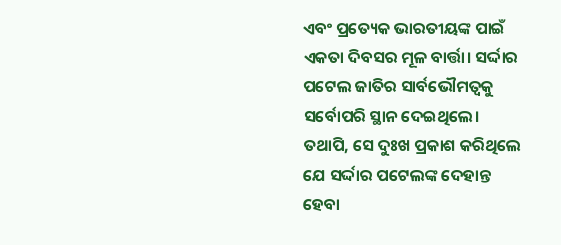ଏବଂ ପ୍ରତ୍ୟେକ ଭାରତୀୟଙ୍କ ପାଇଁ ଏକତା ଦିବସର ମୂଳ ବାର୍ତ୍ତା। ସର୍ଦ୍ଦାର ପଟେଲ ଜାତିର ସାର୍ବଭୌମତ୍ୱକୁ ସର୍ବୋପରି ସ୍ଥାନ ଦେଇଥିଲେ। ତଥାପି, ସେ ଦୁଃଖ ପ୍ରକାଶ କରିଥିଲେ ଯେ ସର୍ଦ୍ଦାର ପଟେଲଙ୍କ ଦେହାନ୍ତ ହେବା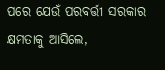ପରେ ଯେଉଁ ପରବର୍ତ୍ତୀ ସରକାର କ୍ଷମତାକୁ ଆସିଲେ,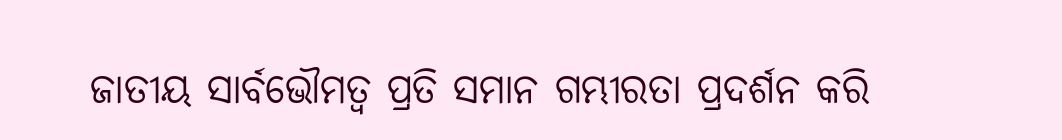ଜାତୀୟ ସାର୍ବଭୌମତ୍ୱ ପ୍ରତି ସମାନ ଗମ୍ଭୀରତା ପ୍ରଦର୍ଶନ କରି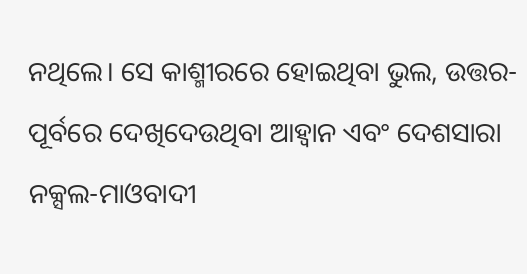ନଥିଲେ। ସେ କାଶ୍ମୀରରେ ହୋଇଥିବା ଭୁଲ, ଉତ୍ତର- ପୂର୍ବରେ ଦେଖିଦେଉଥିବା ଆହ୍ଵାନ ଏବଂ ଦେଶସାରା ନକ୍ସଲ-ମାଓବାଦୀ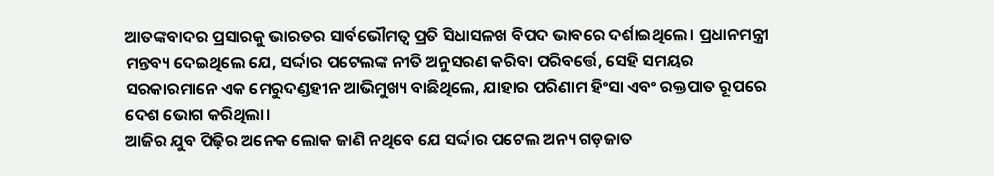ଆତଙ୍କବାଦର ପ୍ରସାରକୁ ଭାରତର ସାର୍ବଭୌମତ୍ୱ ପ୍ରତି ସିଧାସଳଖ ବିପଦ ଭାବରେ ଦର୍ଶାଇଥିଲେ। ପ୍ରଧାନମନ୍ତ୍ରୀ ମନ୍ତବ୍ୟ ଦେଇଥିଲେ ଯେ, ସର୍ଦ୍ଦାର ପଟେଲଙ୍କ ନୀତି ଅନୁସରଣ କରିବା ପରିବର୍ତ୍ତେ, ସେହି ସମୟର ସରକାରମାନେ ଏକ ମେରୁଦଣ୍ଡହୀନ ଆଭିମୁଖ୍ୟ ବାଛିଥିଲେ, ଯାହାର ପରିଣାମ ହିଂସା ଏବଂ ରକ୍ତପାତ ରୂପରେ ଦେଶ ଭୋଗ କରିଥିଲା।
ଆଜିର ଯୁବ ପିଢ଼ିର ଅନେକ ଲୋକ ଜାଣି ନଥିବେ ଯେ ସର୍ଦ୍ଦାର ପଟେଲ ଅନ୍ୟ ଗଡ଼ଜାତ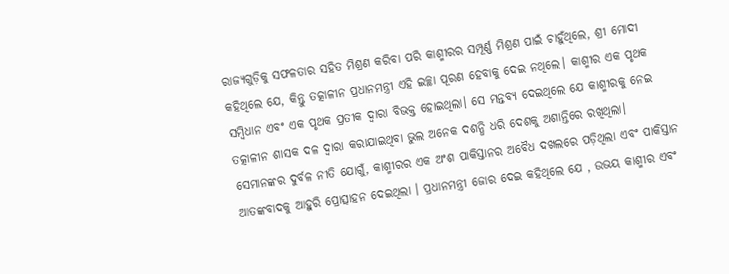ରାଜ୍ୟଗୁଡ଼ିକୁ ସଫଳତାର ସହିତ ମିଶ୍ରଣ କରିବା ପରି କାଶ୍ମୀରର ସମ୍ପୂର୍ଣ୍ଣ ମିଶ୍ରଣ ପାଇଁ ଚାହୁଁଥିଲେ, ଶ୍ରୀ ମୋଦୀ କହିଥିଲେ ଯେ, କିନ୍ତୁ ତତ୍କାଳୀନ ପ୍ରଧାନମନ୍ତ୍ରୀ ଏହି ଇଚ୍ଛା ପୂରଣ ହେବାକୁ ଦେଇ ନଥିଲେ। କାଶ୍ମୀର ଏକ ପୃଥକ ସମ୍ବିଧାନ ଏବଂ ଏକ ପୃଥକ ପ୍ରତୀକ ଦ୍ୱାରା ବିଭକ୍ତ ହୋଇଥିଲା। ସେ ମନ୍ତବ୍ୟ ଦେଇଥିଲେ ଯେ କାଶ୍ମୀରକୁ ନେଇ ତତ୍କାଳୀନ ଶାସକ ଦଳ ଦ୍ୱାରା କରାଯାଇଥିବା ଭୁଲ ଅନେକ ଦଶନ୍ଧି ଧରି ଦେଶକୁ ଅଶାନ୍ତିରେ ରଖିଥିଲା। ସେମାନଙ୍କର ଦୁର୍ବଳ ନୀତି ଯୋଗୁଁ, କାଶ୍ମୀରର ଏକ ଅଂଶ ପାକିସ୍ତାନର ଅବୈଧ ଦଖଲରେ ପଡ଼ିଥିଲା ଏବଂ ପାକିସ୍ତାନ ଆତଙ୍କବାଦକୁ ଆହୁରି ପ୍ରୋତ୍ସାହନ ଦେଇଥିଲା । ପ୍ରଧାନମନ୍ତ୍ରୀ ଜୋର ଦେଇ କହିଥିଲେ ଯେ , ଉଭୟ କାଶ୍ମୀର ଏବଂ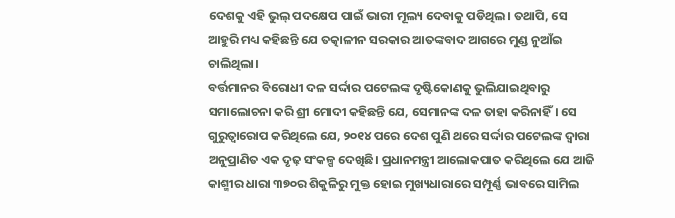ଦେଶକୁ ଏହି ଭୁଲ୍ ପଦକ୍ଷେପ ପାଇଁ ଭାରୀ ମୂଲ୍ୟ ଦେବାକୁ ପଡିଥିଲ। ତଥାପି, ସେ ଆହୁରି ମଧ୍ୟ କହିଛନ୍ତି ଯେ ତତ୍କାଳୀନ ସରକାର ଆତଙ୍କବାଦ ଆଗରେ ମୁଣ୍ଡ ନୁଆଁଇ ଚାଲିଥିଲା।
ବର୍ତ୍ତମାନର ବିରୋଧୀ ଦଳ ସର୍ଦ୍ଦାର ପଟେଲଙ୍କ ଦୃଷ୍ଟିକୋଣକୁ ଭୁଲିଯାଇଥିବାରୁ ସମାଲୋଚନା କରି ଶ୍ରୀ ମୋଦୀ କହିଛନ୍ତି ଯେ, ସେମାନଙ୍କ ଦଳ ତାହା କରିନାହିଁ। ସେ ଗୁରୁତ୍ୱାରୋପ କରିଥିଲେ ଯେ, ୨୦୧୪ ପରେ ଦେଶ ପୁଣି ଥରେ ସର୍ଦ୍ଦାର ପଟେଲଙ୍କ ଦ୍ୱାରା ଅନୁପ୍ରାଣିତ ଏକ ଦୃଢ଼ ସଂକଳ୍ପ ଦେଖିଛି। ପ୍ରଧାନମନ୍ତ୍ରୀ ଆଲୋକପାତ କରିଥିଲେ ଯେ ଆଜି କାଶ୍ମୀର ଧାରା ୩୭୦ର ଶିକୁଳିରୁ ମୁକ୍ତ ହୋଇ ମୁଖ୍ୟଧାରାରେ ସମ୍ପୂର୍ଣ୍ଣ ଭାବରେ ସାମିଲ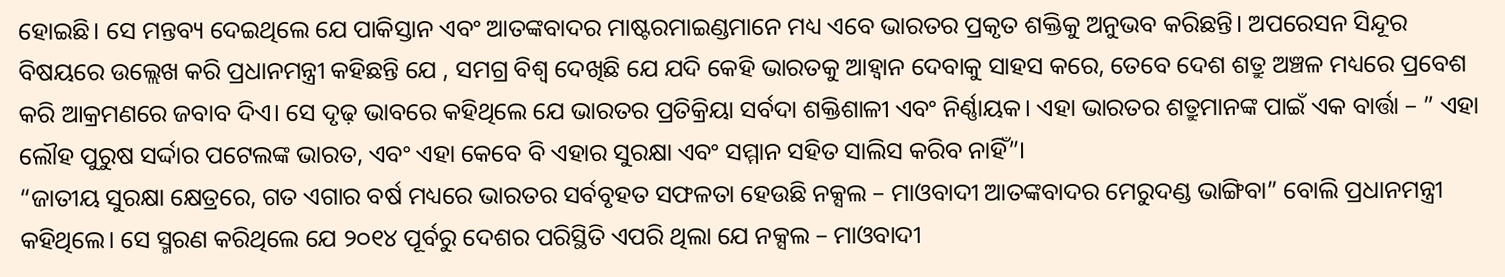ହୋଇଛି। ସେ ମନ୍ତବ୍ୟ ଦେଇଥିଲେ ଯେ ପାକିସ୍ତାନ ଏବଂ ଆତଙ୍କବାଦର ମାଷ୍ଟରମାଇଣ୍ଡମାନେ ମଧ୍ୟ ଏବେ ଭାରତର ପ୍ରକୃତ ଶକ୍ତିକୁ ଅନୁଭବ କରିଛନ୍ତି। ଅପରେସନ ସିନ୍ଦୂର ବିଷୟରେ ଉଲ୍ଲେଖ କରି ପ୍ରଧାନମନ୍ତ୍ରୀ କହିଛନ୍ତି ଯେ , ସମଗ୍ର ବିଶ୍ୱ ଦେଖିଛି ଯେ ଯଦି କେହି ଭାରତକୁ ଆହ୍ବାନ ଦେବାକୁ ସାହସ କରେ, ତେବେ ଦେଶ ଶତ୍ରୁ ଅଞ୍ଚଳ ମଧ୍ୟରେ ପ୍ରବେଶ କରି ଆକ୍ରମଣରେ ଜବାବ ଦିଏ। ସେ ଦୃଢ଼ ଭାବରେ କହିଥିଲେ ଯେ ଭାରତର ପ୍ରତିକ୍ରିୟା ସର୍ବଦା ଶକ୍ତିଶାଳୀ ଏବଂ ନିର୍ଣ୍ଣାୟକ। ଏହା ଭାରତର ଶତ୍ରୁମାନଙ୍କ ପାଇଁ ଏକ ବାର୍ତ୍ତା – ” ଏହା ଲୌହ ପୁରୁଷ ସର୍ଦ୍ଦାର ପଟେଲଙ୍କ ଭାରତ, ଏବଂ ଏହା କେବେ ବି ଏହାର ସୁରକ୍ଷା ଏବଂ ସମ୍ମାନ ସହିତ ସାଲିସ କରିବ ନାହିଁ”।
“ଜାତୀୟ ସୁରକ୍ଷା କ୍ଷେତ୍ରରେ, ଗତ ଏଗାର ବର୍ଷ ମଧ୍ୟରେ ଭାରତର ସର୍ବବୃହତ ସଫଳତା ହେଉଛି ନକ୍ସଲ – ମାଓବାଦୀ ଆତଙ୍କବାଦର ମେରୁଦଣ୍ଡ ଭାଙ୍ଗିବା” ବୋଲି ପ୍ରଧାନମନ୍ତ୍ରୀ କହିଥିଲେ। ସେ ସ୍ମରଣ କରିଥିଲେ ଯେ ୨୦୧୪ ପୂର୍ବରୁ ଦେଶର ପରିସ୍ଥିତି ଏପରି ଥିଲା ଯେ ନକ୍ସଲ – ମାଓବାଦୀ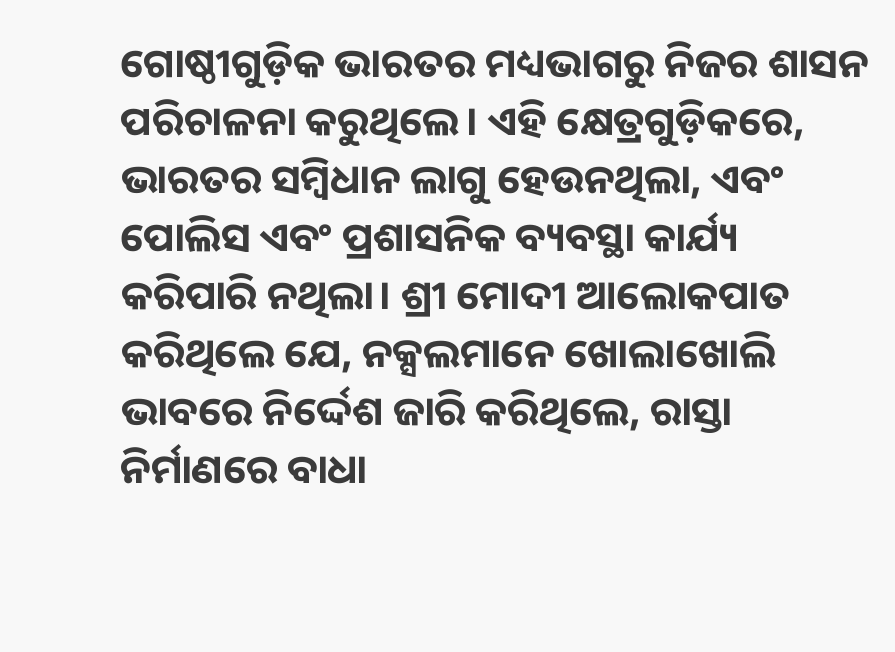ଗୋଷ୍ଠୀଗୁଡ଼ିକ ଭାରତର ମଧ୍ୟଭାଗରୁ ନିଜର ଶାସନ ପରିଚାଳନା କରୁଥିଲେ। ଏହି କ୍ଷେତ୍ରଗୁଡ଼ିକରେ, ଭାରତର ସମ୍ବିଧାନ ଲାଗୁ ହେଉନଥିଲା, ଏବଂ ପୋଲିସ ଏବଂ ପ୍ରଶାସନିକ ବ୍ୟବସ୍ଥା କାର୍ଯ୍ୟ କରିପାରି ନଥିଲା। ଶ୍ରୀ ମୋଦୀ ଆଲୋକପାତ କରିଥିଲେ ଯେ, ନକ୍ସଲମାନେ ଖୋଲାଖୋଲି ଭାବରେ ନିର୍ଦ୍ଦେଶ ଜାରି କରିଥିଲେ, ରାସ୍ତା ନିର୍ମାଣରେ ବାଧା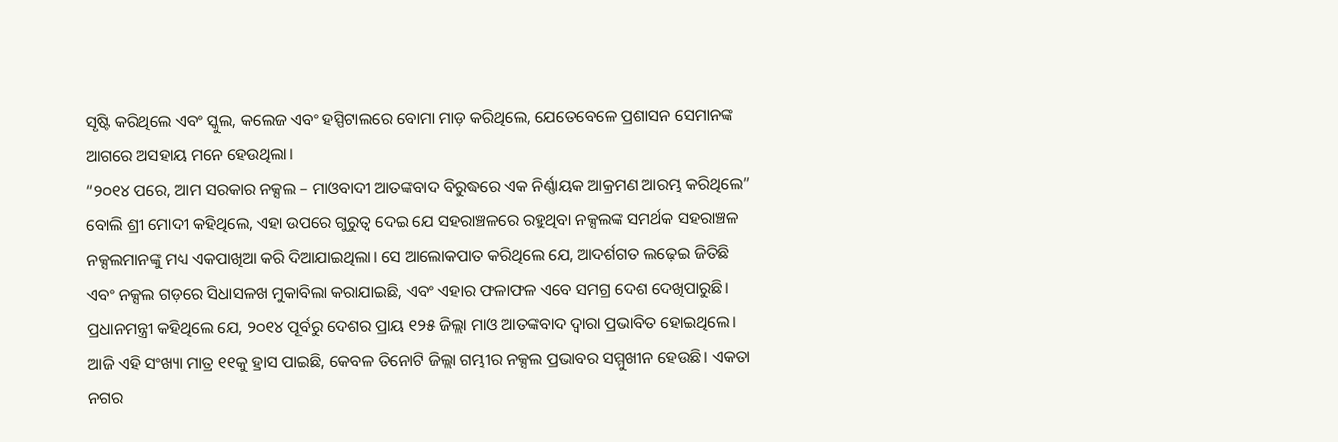ସୃଷ୍ଟି କରିଥିଲେ ଏବଂ ସ୍କୁଲ, କଲେଜ ଏବଂ ହସ୍ପିଟାଲରେ ବୋମା ମାଡ଼ କରିଥିଲେ, ଯେତେବେଳେ ପ୍ରଶାସନ ସେମାନଙ୍କ ଆଗରେ ଅସହାୟ ମନେ ହେଉଥିଲା।
“୨୦୧୪ ପରେ, ଆମ ସରକାର ନକ୍ସଲ – ମାଓବାଦୀ ଆତଙ୍କବାଦ ବିରୁଦ୍ଧରେ ଏକ ନିର୍ଣ୍ଣାୟକ ଆକ୍ରମଣ ଆରମ୍ଭ କରିଥିଲେ” ବୋଲି ଶ୍ରୀ ମୋଦୀ କହିଥିଲେ, ଏହା ଉପରେ ଗୁରୁତ୍ୱ ଦେଇ ଯେ ସହରାଞ୍ଚଳରେ ରହୁଥିବା ନକ୍ସଲଙ୍କ ସମର୍ଥକ ସହରାଞ୍ଚଳ ନକ୍ସଲମାନଙ୍କୁ ମଧ୍ୟ ଏକପାଖିଆ କରି ଦିଆଯାଇଥିଲା। ସେ ଆଲୋକପାତ କରିଥିଲେ ଯେ, ଆଦର୍ଶଗତ ଲଢ଼େଇ ଜିତିଛି ଏବଂ ନକ୍ସଲ ଗଡ଼ରେ ସିଧାସଳଖ ମୁକାବିଲା କରାଯାଇଛି, ଏବଂ ଏହାର ଫଳାଫଳ ଏବେ ସମଗ୍ର ଦେଶ ଦେଖିପାରୁଛି। ପ୍ରଧାନମନ୍ତ୍ରୀ କହିଥିଲେ ଯେ, ୨୦୧୪ ପୂର୍ବରୁ ଦେଶର ପ୍ରାୟ ୧୨୫ ଜିଲ୍ଲା ମାଓ ଆତଙ୍କବାଦ ଦ୍ୱାରା ପ୍ରଭାବିତ ହୋଇଥିଲେ। ଆଜି ଏହି ସଂଖ୍ୟା ମାତ୍ର ୧୧କୁ ହ୍ରାସ ପାଇଛି, କେବଳ ତିନୋଟି ଜିଲ୍ଲା ଗମ୍ଭୀର ନକ୍ସଲ ପ୍ରଭାବର ସମ୍ମୁଖୀନ ହେଉଛି। ଏକତା ନଗର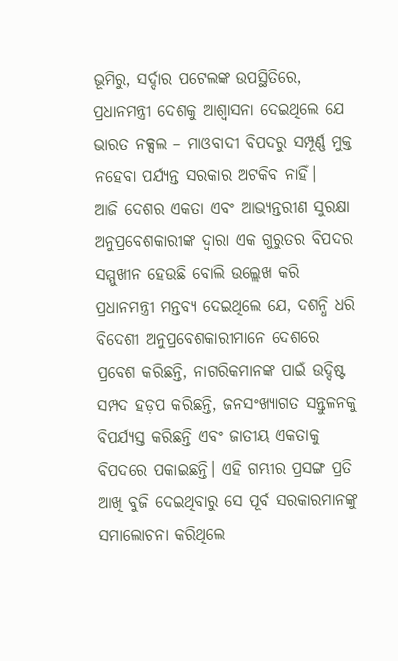ଭୂମିରୁ, ସର୍ଦ୍ଦାର ପଟେଲଙ୍କ ଉପସ୍ଥିତିରେ, ପ୍ରଧାନମନ୍ତ୍ରୀ ଦେଶକୁ ଆଶ୍ୱାସନା ଦେଇଥିଲେ ଯେ ଭାରତ ନକ୍ସଲ – ମାଓବାଦୀ ବିପଦରୁ ସମ୍ପୂର୍ଣ୍ଣ ମୁକ୍ତ ନହେବା ପର୍ଯ୍ୟନ୍ତ ସରକାର ଅଟକିବ ନାହିଁ।
ଆଜି ଦେଶର ଏକତା ଏବଂ ଆଭ୍ୟନ୍ତରୀଣ ସୁରକ୍ଷା ଅନୁପ୍ରବେଶକାରୀଙ୍କ ଦ୍ୱାରା ଏକ ଗୁରୁତର ବିପଦର ସମ୍ମୁଖୀନ ହେଉଛି ବୋଲି ଉଲ୍ଲେଖ କରି ପ୍ରଧାନମନ୍ତ୍ରୀ ମନ୍ତବ୍ୟ ଦେଇଥିଲେ ଯେ, ଦଶନ୍ଧି ଧରି ବିଦେଶୀ ଅନୁପ୍ରବେଶକାରୀମାନେ ଦେଶରେ ପ୍ରବେଶ କରିଛନ୍ତି, ନାଗରିକମାନଙ୍କ ପାଇଁ ଉଦ୍ଦିଷ୍ଟ ସମ୍ପଦ ହଡ଼ପ କରିଛନ୍ତି, ଜନସଂଖ୍ୟାଗତ ସନ୍ତୁଳନକୁ ବିପର୍ଯ୍ୟସ୍ତ କରିଛନ୍ତି ଏବଂ ଜାତୀୟ ଏକତାକୁ ବିପଦରେ ପକାଇଛନ୍ତି। ଏହି ଗମ୍ଭୀର ପ୍ରସଙ୍ଗ ପ୍ରତି ଆଖି ବୁଜି ଦେଇଥିବାରୁ ସେ ପୂର୍ବ ସରକାରମାନଙ୍କୁ ସମାଲୋଚନା କରିଥିଲେ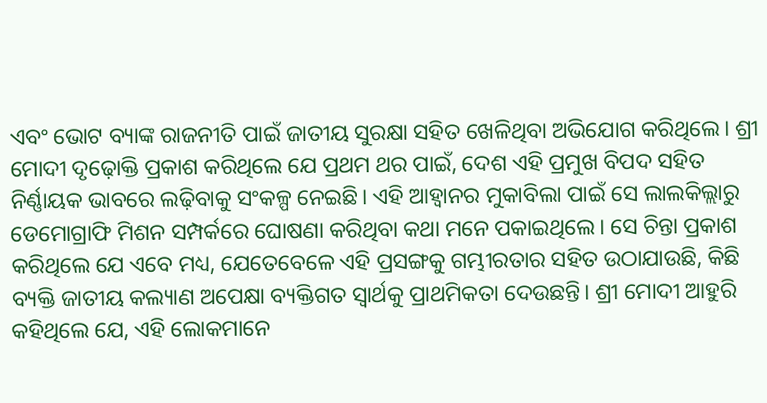ଏବଂ ଭୋଟ ବ୍ୟାଙ୍କ ରାଜନୀତି ପାଇଁ ଜାତୀୟ ସୁରକ୍ଷା ସହିତ ଖେଳିଥିବା ଅଭିଯୋଗ କରିଥିଲେ। ଶ୍ରୀ ମୋଦୀ ଦୃଢ଼ୋକ୍ତି ପ୍ରକାଶ କରିଥିଲେ ଯେ ପ୍ରଥମ ଥର ପାଇଁ, ଦେଶ ଏହି ପ୍ରମୁଖ ବିପଦ ସହିତ ନିର୍ଣ୍ଣାୟକ ଭାବରେ ଲଢ଼ିବାକୁ ସଂକଳ୍ପ ନେଇଛି। ଏହି ଆହ୍ବାନର ମୁକାବିଲା ପାଇଁ ସେ ଲାଲକିଲ୍ଲାରୁ ଡେମୋଗ୍ରାଫି ମିଶନ ସମ୍ପର୍କରେ ଘୋଷଣା କରିଥିବା କଥା ମନେ ପକାଇଥିଲେ। ସେ ଚିନ୍ତା ପ୍ରକାଶ କରିଥିଲେ ଯେ ଏବେ ମଧ୍ୟ, ଯେତେବେଳେ ଏହି ପ୍ରସଙ୍ଗକୁ ଗମ୍ଭୀରତାର ସହିତ ଉଠାଯାଉଛି, କିଛି ବ୍ୟକ୍ତି ଜାତୀୟ କଲ୍ୟାଣ ଅପେକ୍ଷା ବ୍ୟକ୍ତିଗତ ସ୍ୱାର୍ଥକୁ ପ୍ରାଥମିକତା ଦେଉଛନ୍ତି। ଶ୍ରୀ ମୋଦୀ ଆହୁରି କହିଥିଲେ ଯେ, ଏହି ଲୋକମାନେ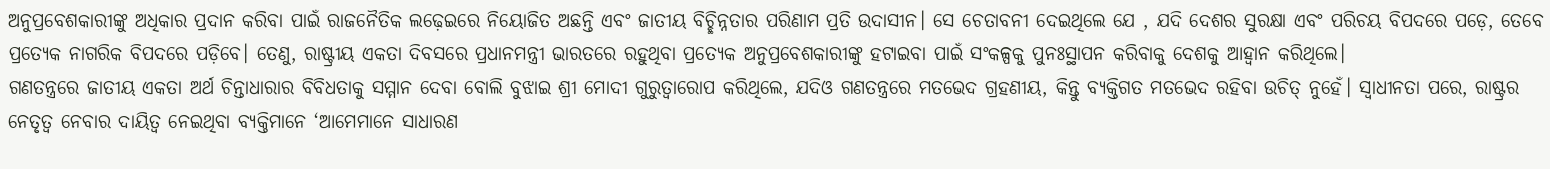ଅନୁପ୍ରବେଶକାରୀଙ୍କୁ ଅଧିକାର ପ୍ରଦାନ କରିବା ପାଇଁ ରାଜନୈତିକ ଲଢ଼େଇରେ ନିୟୋଜିତ ଅଛନ୍ତି ଏବଂ ଜାତୀୟ ବିଚ୍ଛିନ୍ନତାର ପରିଣାମ ପ୍ରତି ଉଦାସୀନ। ସେ ଚେତାବନୀ ଦେଇଥିଲେ ଯେ , ଯଦି ଦେଶର ସୁରକ୍ଷା ଏବଂ ପରିଚୟ ବିପଦରେ ପଡ଼େ, ତେବେ ପ୍ରତ୍ୟେକ ନାଗରିକ ବିପଦରେ ପଡ଼ିବେ। ତେଣୁ, ରାଷ୍ଟ୍ରୀୟ ଏକତା ଦିବସରେ ପ୍ରଧାନମନ୍ତ୍ରୀ ଭାରତରେ ରହୁଥିବା ପ୍ରତ୍ୟେକ ଅନୁପ୍ରବେଶକାରୀଙ୍କୁ ହଟାଇବା ପାଇଁ ସଂକଳ୍ପକୁ ପୁନଃସ୍ଥାପନ କରିବାକୁ ଦେଶକୁ ଆହ୍ୱାନ କରିଥିଲେ।
ଗଣତନ୍ତ୍ରରେ ଜାତୀୟ ଏକତା ଅର୍ଥ ଚିନ୍ତାଧାରାର ବିବିଧତାକୁ ସମ୍ମାନ ଦେବା ବୋଲି ବୁଝାଇ ଶ୍ରୀ ମୋଦୀ ଗୁରୁତ୍ୱାରୋପ କରିଥିଲେ, ଯଦିଓ ଗଣତନ୍ତ୍ରରେ ମତଭେଦ ଗ୍ରହଣୀୟ, କିନ୍ତୁ ବ୍ୟକ୍ତିଗତ ମତଭେଦ ରହିବା ଉଚିତ୍ ନୁହେଁ। ସ୍ୱାଧୀନତା ପରେ, ରାଷ୍ଟ୍ରର ନେତୃତ୍ୱ ନେବାର ଦାୟିତ୍ୱ ନେଇଥିବା ବ୍ୟକ୍ତିମାନେ ‘ଆମେମାନେ ସାଧାରଣ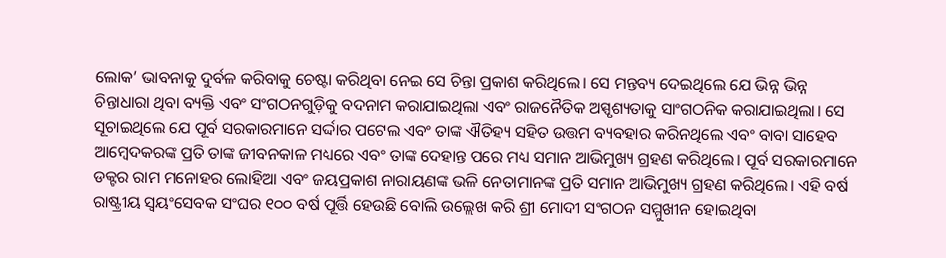ଲୋକ’ ଭାବନାକୁ ଦୁର୍ବଳ କରିବାକୁ ଚେଷ୍ଟା କରିଥିବା ନେଇ ସେ ଚିନ୍ତା ପ୍ରକାଶ କରିଥିଲେ। ସେ ମନ୍ତବ୍ୟ ଦେଇଥିଲେ ଯେ ଭିନ୍ନ ଭିନ୍ନ ଚିନ୍ତାଧାରା ଥିବା ବ୍ୟକ୍ତି ଏବଂ ସଂଗଠନଗୁଡ଼ିକୁ ବଦନାମ କରାଯାଇଥିଲା ଏବଂ ରାଜନୈତିକ ଅସ୍ପୃଶ୍ୟତାକୁ ସାଂଗଠନିକ କରାଯାଇଥିଲା। ସେ ସୂଚାଇଥିଲେ ଯେ ପୂର୍ବ ସରକାରମାନେ ସର୍ଦ୍ଦାର ପଟେଲ ଏବଂ ତାଙ୍କ ଐତିହ୍ୟ ସହିତ ଉତ୍ତମ ବ୍ୟବହାର କରିନଥିଲେ ଏବଂ ବାବା ସାହେବ ଆମ୍ବେଦକରଙ୍କ ପ୍ରତି ତାଙ୍କ ଜୀବନକାଳ ମଧ୍ୟରେ ଏବଂ ତାଙ୍କ ଦେହାନ୍ତ ପରେ ମଧ୍ୟ ସମାନ ଆଭିମୁଖ୍ୟ ଗ୍ରହଣ କରିଥିଲେ। ପୂର୍ବ ସରକାରମାନେ ଡକ୍ଟର ରାମ ମନୋହର ଲୋହିଆ ଏବଂ ଜୟପ୍ରକାଶ ନାରାୟଣଙ୍କ ଭଳି ନେତାମାନଙ୍କ ପ୍ରତି ସମାନ ଆଭିମୁଖ୍ୟ ଗ୍ରହଣ କରିଥିଲେ। ଏହି ବର୍ଷ ରାଷ୍ଟ୍ରୀୟ ସ୍ୱୟଂସେବକ ସଂଘର ୧୦୦ ବର୍ଷ ପୂର୍ତ୍ତି ହେଉଛି ବୋଲି ଉଲ୍ଲେଖ କରି ଶ୍ରୀ ମୋଦୀ ସଂଗଠନ ସମ୍ମୁଖୀନ ହୋଇଥିବା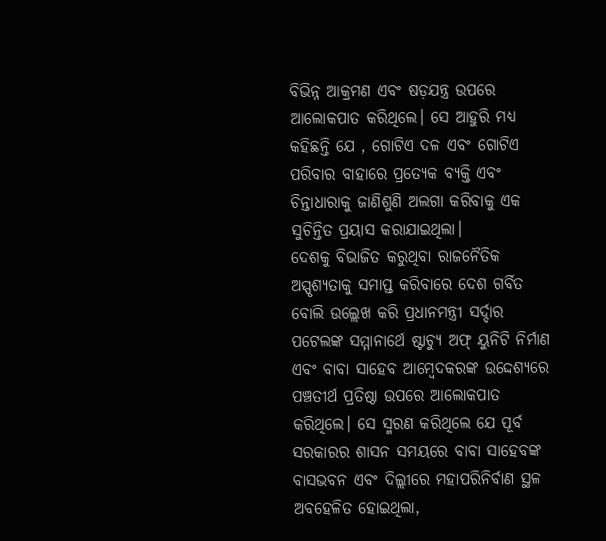ବିଭିନ୍ନ ଆକ୍ରମଣ ଏବଂ ଷଡ଼ଯନ୍ତ୍ର ଉପରେ ଆଲୋକପାତ କରିଥିଲେ। ସେ ଆହୁରି ମଧ୍ୟ କହିଛନ୍ତି ଯେ , ଗୋଟିଏ ଦଳ ଏବଂ ଗୋଟିଏ ପରିବାର ବାହାରେ ପ୍ରତ୍ୟେକ ବ୍ୟକ୍ତି ଏବଂ ଚିନ୍ତାଧାରାକୁ ଜାଣିଶୁଣି ଅଲଗା କରିବାକୁ ଏକ ସୁଚିନ୍ତିତ ପ୍ରୟାସ କରାଯାଇଥିଲା।
ଦେଶକୁ ବିଭାଜିତ କରୁଥିବା ରାଜନୈତିକ ଅସ୍ପୃଶ୍ୟତାକୁ ସମାପ୍ତ କରିବାରେ ଦେଶ ଗର୍ବିତ ବୋଲି ଉଲ୍ଲେଖ କରି ପ୍ରଧାନମନ୍ତ୍ରୀ ସର୍ଦ୍ଦାର ପଟେଲଙ୍କ ସମ୍ମାନାର୍ଥେ ଷ୍ଟାଚ୍ୟୁ ଅଫ୍ ୟୁନିଟି ନିର୍ମାଣ ଏବଂ ବାବା ସାହେବ ଆମ୍ବେଦକରଙ୍କ ଉଦ୍ଦେଶ୍ୟରେ ପଞ୍ଚତୀର୍ଥ ପ୍ରତିଷ୍ଠା ଉପରେ ଆଲୋକପାତ କରିଥିଲେ। ସେ ସ୍ମରଣ କରିଥିଲେ ଯେ ପୂର୍ବ ସରକାରର ଶାସନ ସମୟରେ ବାବା ସାହେବଙ୍କ ବାସଭବନ ଏବଂ ଦିଲ୍ଲୀରେ ମହାପରିନିର୍ବାଣ ସ୍ଥଳ ଅବହେଳିତ ହୋଇଥିଲା,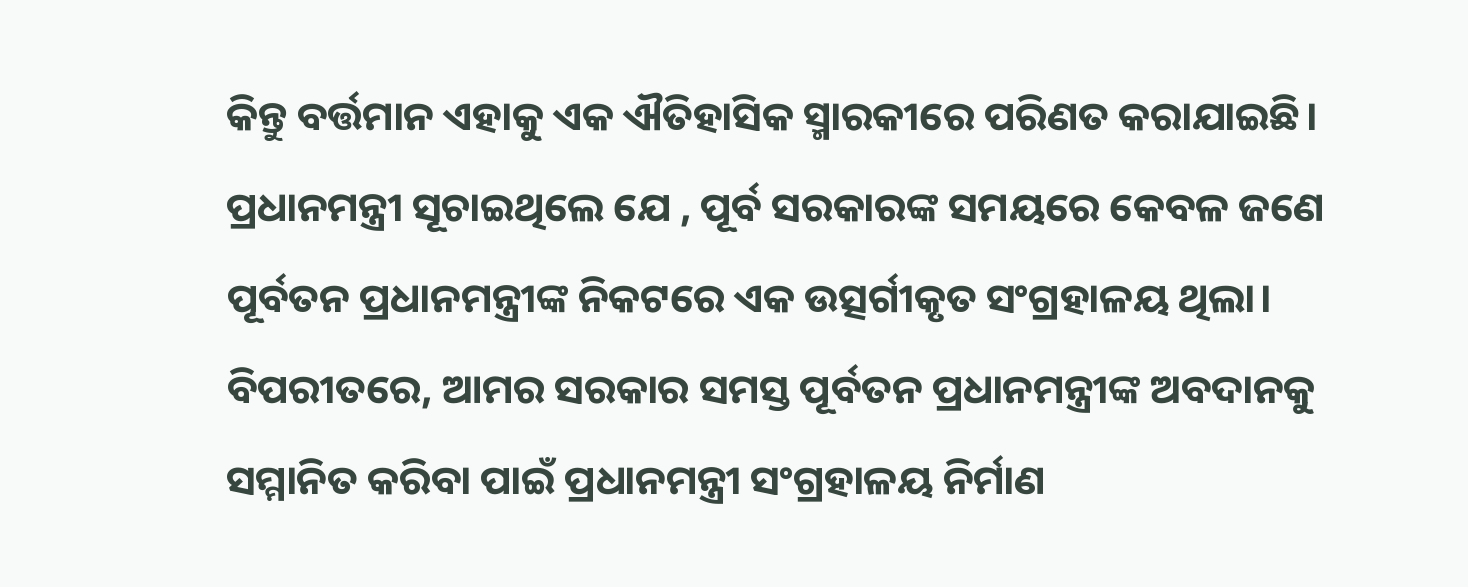କିନ୍ତୁ ବର୍ତ୍ତମାନ ଏହାକୁ ଏକ ଐତିହାସିକ ସ୍ମାରକୀରେ ପରିଣତ କରାଯାଇଛି। ପ୍ରଧାନମନ୍ତ୍ରୀ ସୂଚାଇଥିଲେ ଯେ , ପୂର୍ବ ସରକାରଙ୍କ ସମୟରେ କେବଳ ଜଣେ ପୂର୍ବତନ ପ୍ରଧାନମନ୍ତ୍ରୀଙ୍କ ନିକଟରେ ଏକ ଉତ୍ସର୍ଗୀକୃତ ସଂଗ୍ରହାଳୟ ଥିଲା। ବିପରୀତରେ, ଆମର ସରକାର ସମସ୍ତ ପୂର୍ବତନ ପ୍ରଧାନମନ୍ତ୍ରୀଙ୍କ ଅବଦାନକୁ ସମ୍ମାନିତ କରିବା ପାଇଁ ପ୍ରଧାନମନ୍ତ୍ରୀ ସଂଗ୍ରହାଳୟ ନିର୍ମାଣ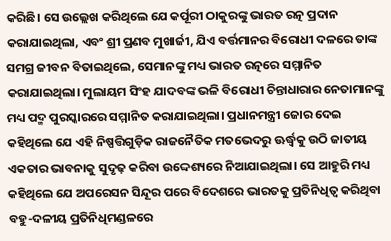କରିଛି। ସେ ଉଲ୍ଲେଖ କରିଥିଲେ ଯେ କର୍ପୂରୀ ଠାକୁରଙ୍କୁ ଭାରତ ରତ୍ନ ପ୍ରଦାନ କରାଯାଇଥିଲା, ଏବଂ ଶ୍ରୀ ପ୍ରଣବ ମୁଖାର୍ଜୀ, ଯିଏ ବର୍ତ୍ତମାନର ବିରୋଧୀ ଦଳରେ ତାଙ୍କ ସମଗ୍ର ଜୀବନ ବିତାଇଥିଲେ, ସେମାନଙ୍କୁ ମଧ୍ୟ ଭାରତ ରତ୍ନରେ ସମ୍ମାନିତ କରାଯାଇଥିଲା। ମୁଲାୟମ ସିଂହ ଯାଦବଙ୍କ ଭଳି ବିରୋଧୀ ଚିନ୍ତାଧାରାର ନେତାମାନଙ୍କୁ ମଧ୍ୟ ପଦ୍ମ ପୁରସ୍କାରରେ ସମ୍ମାନିତ କରାଯାଇଥିଲା। ପ୍ରଧାନମନ୍ତ୍ରୀ ଜୋର ଦେଇ କହିଥିଲେ ଯେ ଏହି ନିଷ୍ପତ୍ତିଗୁଡ଼ିକ ରାଜନୈତିକ ମତଭେଦରୁ ଊର୍ଦ୍ଧ୍ୱକୁ ଉଠି ଜାତୀୟ ଏକତାର ଭାବନାକୁ ସୁଦୃଢ଼ କରିବା ଉଦ୍ଦେଶ୍ୟରେ ନିଆଯାଇଥିଲା। ସେ ଆହୁରି ମଧ୍ୟ କହିଥିଲେ ଯେ ଅପରେସନ ସିନ୍ଦୂର ପରେ ବିଦେଶରେ ଭାରତକୁ ପ୍ରତିନିଧିତ୍ୱ କରିଥିବା ବହୁ-ଦଳୀୟ ପ୍ରତିନିଧିମଣ୍ଡଳରେ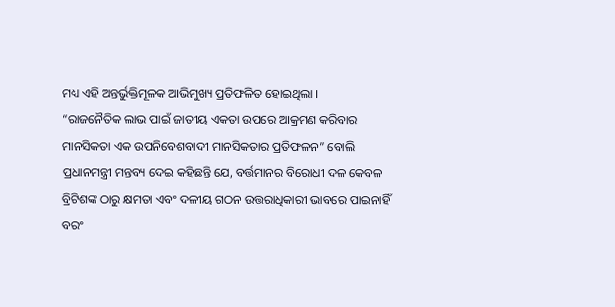ମଧ୍ୟ ଏହି ଅନ୍ତର୍ଭୁକ୍ତିମୂଳକ ଆଭିମୁଖ୍ୟ ପ୍ରତିଫଳିତ ହୋଇଥିଲା ।
“ରାଜନୈତିକ ଲାଭ ପାଇଁ ଜାତୀୟ ଏକତା ଉପରେ ଆକ୍ରମଣ କରିବାର ମାନସିକତା ଏକ ଉପନିବେଶବାଦୀ ମାନସିକତାର ପ୍ରତିଫଳନ” ବୋଲି ପ୍ରଧାନମନ୍ତ୍ରୀ ମନ୍ତବ୍ୟ ଦେଇ କହିଛନ୍ତି ଯେ, ବର୍ତ୍ତମାନର ବିରୋଧୀ ଦଳ କେବଳ ବ୍ରିଟିଶଙ୍କ ଠାରୁ କ୍ଷମତା ଏବଂ ଦଳୀୟ ଗଠନ ଉତ୍ତରାଧିକାରୀ ଭାବରେ ପାଇନାହିଁ ବରଂ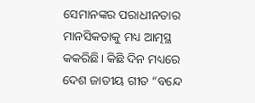ସେମାନଙ୍କର ପରାଧୀନତାର ମାନସିକତାକୁ ମଧ୍ୟ ଆତ୍ମସ୍ଥ କକରିଛି। କିଛି ଦିନ ମଧ୍ୟରେ ଦେଶ ଜାତୀୟ ଗୀତ “ବନ୍ଦେ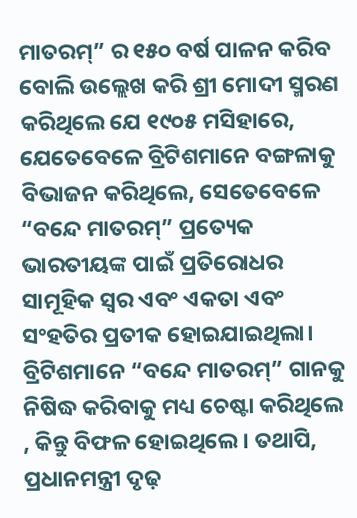ମାତରମ୍” ର ୧୫୦ ବର୍ଷ ପାଳନ କରିବ ବୋଲି ଉଲ୍ଲେଖ କରି ଶ୍ରୀ ମୋଦୀ ସ୍ମରଣ କରିଥିଲେ ଯେ ୧୯୦୫ ମସିହାରେ, ଯେତେବେଳେ ବ୍ରିଟିଶମାନେ ବଙ୍ଗଳାକୁ ବିଭାଜନ କରିଥିଲେ, ସେତେବେଳେ “ବନ୍ଦେ ମାତରମ୍” ପ୍ରତ୍ୟେକ ଭାରତୀୟଙ୍କ ପାଇଁ ପ୍ରତିରୋଧର ସାମୂହିକ ସ୍ୱର ଏବଂ ଏକତା ଏବଂ ସଂହତିର ପ୍ରତୀକ ହୋଇଯାଇଥିଲା। ବ୍ରିଟିଶମାନେ “ବନ୍ଦେ ମାତରମ୍” ଗାନକୁ ନିଷିଦ୍ଧ କରିବାକୁ ମଧ୍ୟ ଚେଷ୍ଟା କରିଥିଲେ , କିନ୍ତୁ ବିଫଳ ହୋଇଥିଲେ। ତଥାପି, ପ୍ରଧାନମନ୍ତ୍ରୀ ଦୃଢ଼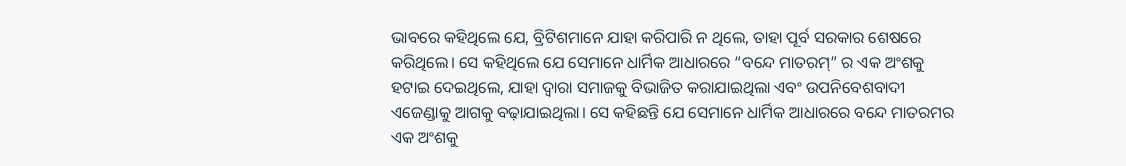ଭାବରେ କହିଥିଲେ ଯେ, ବ୍ରିଟିଶମାନେ ଯାହା କରିପାରି ନ ଥିଲେ, ତାହା ପୂର୍ବ ସରକାର ଶେଷରେ କରିଥିଲେ। ସେ କହିଥିଲେ ଯେ ସେମାନେ ଧାର୍ମିକ ଆଧାରରେ “ବନ୍ଦେ ମାତରମ୍” ର ଏକ ଅଂଶକୁ ହଟାଇ ଦେଇଥିଲେ, ଯାହା ଦ୍ୱାରା ସମାଜକୁ ବିଭାଜିତ କରାଯାଇଥିଲା ଏବଂ ଉପନିବେଶବାଦୀ ଏଜେଣ୍ଡାକୁ ଆଗକୁ ବଢ଼ାଯାଇଥିଲା। ସେ କହିଛନ୍ତି ଯେ ସେମାନେ ଧାର୍ମିକ ଆଧାରରେ ବନ୍ଦେ ମାତରମର ଏକ ଅଂଶକୁ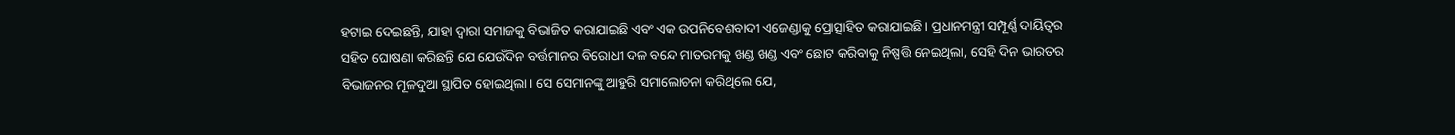ହଟାଇ ଦେଇଛନ୍ତି, ଯାହା ଦ୍ୱାରା ସମାଜକୁ ବିଭାଜିତ କରାଯାଇଛି ଏବଂ ଏକ ଉପନିବେଶବାଦୀ ଏଜେଣ୍ଡାକୁ ପ୍ରୋତ୍ସାହିତ କରାଯାଇଛି। ପ୍ରଧାନମନ୍ତ୍ରୀ ସମ୍ପୂର୍ଣ୍ଣ ଦାୟିତ୍ୱର ସହିତ ଘୋଷଣା କରିଛନ୍ତି ଯେ ଯେଉଁଦିନ ବର୍ତ୍ତମାନର ବିରୋଧୀ ଦଳ ବନ୍ଦେ ମାତରମକୁ ଖଣ୍ଡ ଖଣ୍ଡ ଏବଂ ଛୋଟ କରିବାକୁ ନିଷ୍ପତ୍ତି ନେଇଥିଲା, ସେହି ଦିନ ଭାରତର ବିଭାଜନର ମୂଳଦୁଆ ସ୍ଥାପିତ ହୋଇଥିଲା। ସେ ସେମାନଙ୍କୁ ଆହୁରି ସମାଲୋଚନା କରିଥିଲେ ଯେ,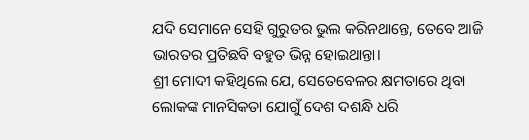ଯଦି ସେମାନେ ସେହି ଗୁରୁତର ଭୁଲ କରିନଥାନ୍ତେ, ତେବେ ଆଜି ଭାରତର ପ୍ରତିଛବି ବହୁତ ଭିନ୍ନ ହୋଇଥାନ୍ତା।
ଶ୍ରୀ ମୋଦୀ କହିଥିଲେ ଯେ, ସେତେବେଳର କ୍ଷମତାରେ ଥିବା ଲୋକଙ୍କ ମାନସିକତା ଯୋଗୁଁ ଦେଶ ଦଶନ୍ଧି ଧରି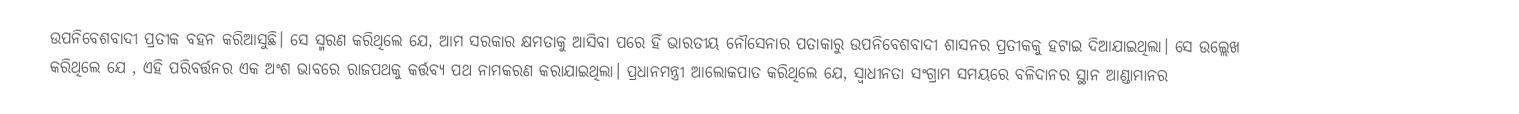ଉପନିବେଶବାଦୀ ପ୍ରତୀକ ବହନ କରିଆସୁଛି। ସେ ସ୍ମରଣ କରିଥିଲେ ଯେ, ଆମ ସରକାର କ୍ଷମତାକୁ ଆସିବା ପରେ ହିଁ ଭାରତୀୟ ନୌସେନାର ପତାକାରୁ ଉପନିବେଶବାଦୀ ଶାସନର ପ୍ରତୀକକୁ ହଟାଇ ଦିଆଯାଇଥିଲା। ସେ ଉଲ୍ଲେଖ କରିଥିଲେ ଯେ , ଏହି ପରିବର୍ତ୍ତନର ଏକ ଅଂଶ ଭାବରେ ରାଜପଥକୁ କର୍ତ୍ତବ୍ୟ ପଥ ନାମକରଣ କରାଯାଇଥିଲା। ପ୍ରଧାନମନ୍ତ୍ରୀ ଆଲୋକପାତ କରିଥିଲେ ଯେ, ସ୍ୱାଧୀନତା ସଂଗ୍ରାମ ସମୟରେ ବଳିଦାନର ସ୍ଥାନ ଆଣ୍ଡାମାନର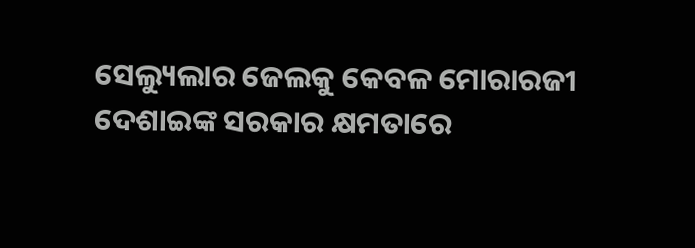ସେଲ୍ୟୁଲାର ଜେଲକୁ କେବଳ ମୋରାରଜୀ ଦେଶାଇଙ୍କ ସରକାର କ୍ଷମତାରେ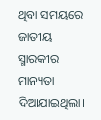ଥିବା ସମୟରେ ଜାତୀୟ ସ୍ମାରକୀର ମାନ୍ୟତା ଦିଆଯାଇଥିଲା।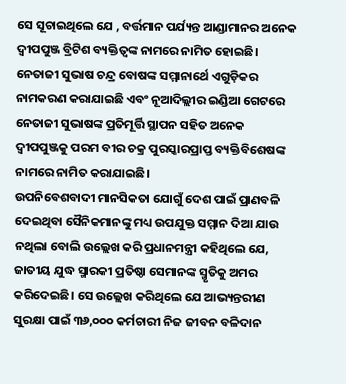ସେ ସୂଚାଇଥିଲେ ଯେ , ବର୍ତ୍ତମାନ ପର୍ଯ୍ୟନ୍ତ ଆଣ୍ଡାମାନର ଅନେକ ଦ୍ୱୀପପୁଞ୍ଜ ବ୍ରିଟିଶ ବ୍ୟକ୍ତିତ୍ୱଙ୍କ ନାମରେ ନାମିତ ହୋଇଛି। ନେତାଜୀ ସୁଭାଷ ଚନ୍ଦ୍ର ବୋଷଙ୍କ ସମ୍ମାନାର୍ଥେ ଏଗୁଡ଼ିକର ନାମକରଣ କରାଯାଇଛି ଏବଂ ନୂଆଦିଲ୍ଲୀର ଇଣ୍ଡିଆ ଗେଟରେ ନେତାଜୀ ସୁଭାଷଙ୍କ ପ୍ରତିମୂର୍ତ୍ତି ସ୍ଥାପନ ସହିତ ଅନେକ ଦ୍ୱୀପପୁଞ୍ଜକୁ ପରମ ବୀର ଚକ୍ର ପୁରସ୍କାରପ୍ରାପ୍ତ ବ୍ୟକ୍ତିବିଶେଷଙ୍କ ନାମରେ ନାମିତ କରାଯାଇଛି।
ଉପନିବେଶବାଦୀ ମାନସିକତା ଯୋଗୁଁ ଦେଶ ପାଇଁ ପ୍ରାଣବଳି ଦେଇଥିବା ସୈନିକମାନଙ୍କୁ ମଧ୍ୟ ଉପଯୁକ୍ତ ସମ୍ମାନ ଦିଆ ଯାଉ ନଥିଲା ବୋଲି ଉଲ୍ଲେଖ କରି ପ୍ରଧାନମନ୍ତ୍ରୀ କହିଥିଲେ ଯେ, ଜାତୀୟ ଯୁଦ୍ଧ ସ୍ମାରକୀ ପ୍ରତିଷ୍ଠା ସେମାନଙ୍କ ସ୍ମୃତିକୁ ଅମର କରିଦେଇଛି। ସେ ଉଲ୍ଲେଖ କରିଥିଲେ ଯେ ଆଭ୍ୟନ୍ତରୀଣ ସୁରକ୍ଷା ପାଇଁ ୩୬,୦୦୦ କର୍ମଚାରୀ ନିଜ ଜୀବନ ବଳିଦାନ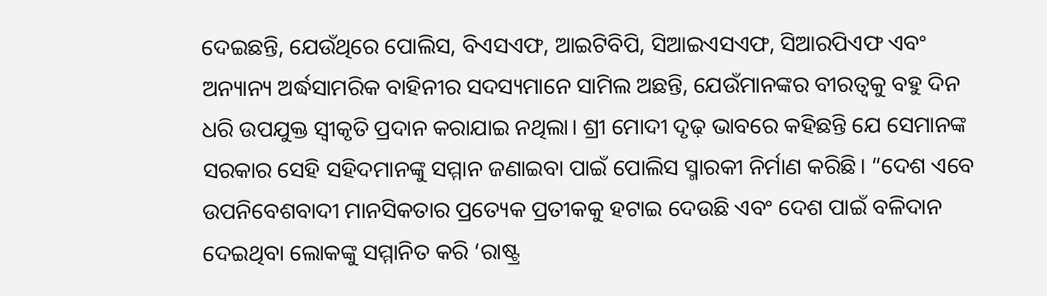ଦେଇଛନ୍ତି, ଯେଉଁଥିରେ ପୋଲିସ, ବିଏସଏଫ, ଆଇଟିବିପି, ସିଆଇଏସଏଫ, ସିଆରପିଏଫ ଏବଂ ଅନ୍ୟାନ୍ୟ ଅର୍ଦ୍ଧସାମରିକ ବାହିନୀର ସଦସ୍ୟମାନେ ସାମିଲ ଅଛନ୍ତି, ଯେଉଁମାନଙ୍କର ବୀରତ୍ୱକୁ ବହୁ ଦିନ ଧରି ଉପଯୁକ୍ତ ସ୍ୱୀକୃତି ପ୍ରଦାନ କରାଯାଇ ନଥିଲା। ଶ୍ରୀ ମୋଦୀ ଦୃଢ଼ ଭାବରେ କହିଛନ୍ତି ଯେ ସେମାନଙ୍କ ସରକାର ସେହି ସହିଦମାନଙ୍କୁ ସମ୍ମାନ ଜଣାଇବା ପାଇଁ ପୋଲିସ ସ୍ମାରକୀ ନିର୍ମାଣ କରିଛି। “ଦେଶ ଏବେ ଉପନିବେଶବାଦୀ ମାନସିକତାର ପ୍ରତ୍ୟେକ ପ୍ରତୀକକୁ ହଟାଇ ଦେଉଛି ଏବଂ ଦେଶ ପାଇଁ ବଳିଦାନ ଦେଇଥିବା ଲୋକଙ୍କୁ ସମ୍ମାନିତ କରି ‘ରାଷ୍ଟ୍ର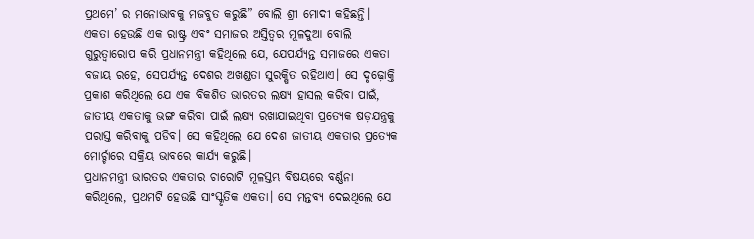ପ୍ରଥମେ’ ର ମନୋଭାବକୁ ମଜବୁତ କରୁଛି” ବୋଲି ଶ୍ରୀ ମୋଦୀ କହିଛନ୍ତି।
ଏକତା ହେଉଛି ଏକ ରାଷ୍ଟ୍ର ଏବଂ ସମାଜର ଅସ୍ତିତ୍ୱର ମୂଳଦୁଆ ବୋଲି ଗୁରୁତ୍ୱାରୋପ କରି ପ୍ରଧାନମନ୍ତ୍ରୀ କହିଥିଲେ ଯେ, ଯେପର୍ଯ୍ୟନ୍ତ ସମାଜରେ ଏକତା ବଜାୟ ରହେ, ସେପର୍ଯ୍ୟନ୍ତ ଦେଶର ଅଖଣ୍ଡତା ସୁରକ୍ଷିତ ରହିଥାଏ। ସେ ଦୃଢ଼ୋକ୍ତି ପ୍ରକାଶ କରିଥିଲେ ଯେ ଏକ ବିକଶିତ ଭାରତର ଲକ୍ଷ୍ୟ ହାସଲ କରିବା ପାଇଁ, ଜାତୀୟ ଏକତାକୁ ଭଙ୍ଗ କରିବା ପାଇଁ ଲକ୍ଷ୍ୟ ରଖାଯାଇଥିବା ପ୍ରତ୍ୟେକ ଷଡ଼ଯନ୍ତ୍ରକୁ ପରାସ୍ତ କରିବାକୁ ପଡିବ। ସେ କହିଥିଲେ ଯେ ଦେଶ ଜାତୀୟ ଏକତାର ପ୍ରତ୍ୟେକ ମୋର୍ଚ୍ଚାରେ ସକ୍ରିୟ ଭାବରେ କାର୍ଯ୍ୟ କରୁଛି।
ପ୍ରଧାନମନ୍ତ୍ରୀ ଭାରତର ଏକତାର ଚାରୋଟି ମୂଳସ୍ତମ୍ଭ ବିଷୟରେ ବର୍ଣ୍ଣନା କରିଥିଲେ, ପ୍ରଥମଟି ହେଉଛି ସାଂସ୍କୃତିକ ଏକତା। ସେ ମନ୍ତବ୍ୟ ଦେଇଥିଲେ ଯେ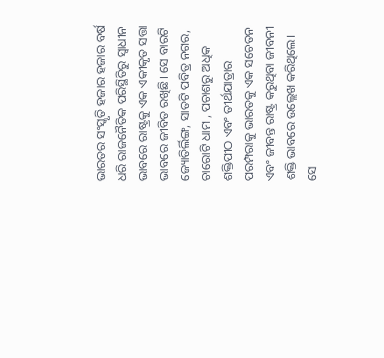ଭାରତର ସଂସ୍କୃତି ହଜାର ହଜାର ବର୍ଷ ଧରି ରାଜନୈତିକ ପରିସ୍ଥିତିରୁ ସ୍ୱାଧୀନ ଭାବରେ ରାଷ୍ଟ୍ରକୁ ଏକ ଏକୀକୃତ ସତ୍ତା ଭାବରେ ଜୀବିତ ରଖିଛି। ସେ ବାରଟି ଜ୍ୟୋତିର୍ଲିଙ୍ଗ, ସାତଟି ପବିତ୍ର ନଗର, ଚାରୋଟି ଧାମ , ପଚାଶରୁ ଅଧିକ ଶକ୍ତିପୀଠ ଏବଂ ତୀର୍ଥଯାତ୍ରାର ପରମ୍ପରାକୁ ଭାରତକୁ ଏକ ସଚେତନ ଏବଂ ଜୀବନ୍ତ ରାଷ୍ଟ୍ର କରୁଥିବା ଜୀବନୀ ଶକ୍ତି ଭାବରେ ଉଲ୍ଲେଖ କରିଥିଲେ। ସେ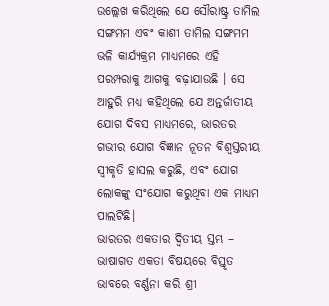ଉଲ୍ଲେଖ କରିଥିଲେ ଯେ ସୌରାଷ୍ଟ୍ର ତାମିଲ ସଙ୍ଗମମ ଏବଂ କାଶୀ ତାମିଲ ସଙ୍ଗମମ ଭଳି କାର୍ଯ୍ୟକ୍ରମ ମାଧ୍ୟମରେ ଏହି ପରମ୍ପରାକୁ ଆଗକୁ ବଢ଼ାଯାଉଛି । ସେ ଆହୁରି ମଧ୍ୟ କହିଥିଲେ ଯେ ଅନ୍ତର୍ଜାତୀୟ ଯୋଗ ଦିବସ ମାଧ୍ୟମରେ, ଭାରତର ଗଭୀର ଯୋଗ ବିଜ୍ଞାନ ନୂତନ ବିଶ୍ୱସ୍ତରୀୟ ସ୍ୱୀକୃତି ହାସଲ କରୁଛି, ଏବଂ ଯୋଗ ଲୋକଙ୍କୁ ସଂଯୋଗ କରୁଥିବା ଏକ ମାଧ୍ୟମ ପାଲଟିଛି।
ଭାରତର ଏକତାର ଦ୍ୱିତୀୟ ସ୍ତମ୍ଭ – ଭାଷାଗତ ଏକତା ବିଷୟରେ ବିସ୍ତୃତ ଭାବରେ ବର୍ଣ୍ଣନା କରି ଶ୍ରୀ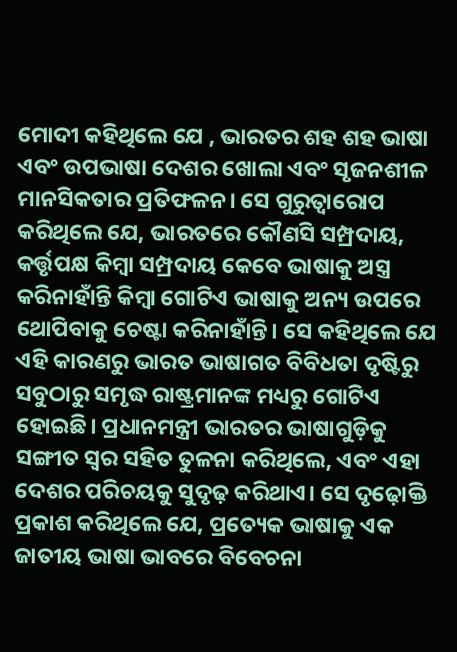ମୋଦୀ କହିଥିଲେ ଯେ , ଭାରତର ଶହ ଶହ ଭାଷା ଏବଂ ଉପଭାଷା ଦେଶର ଖୋଲା ଏବଂ ସୃଜନଶୀଳ ମାନସିକତାର ପ୍ରତିଫଳନ। ସେ ଗୁରୁତ୍ୱାରୋପ କରିଥିଲେ ଯେ, ଭାରତରେ କୌଣସି ସମ୍ପ୍ରଦାୟ, କର୍ତ୍ତୃପକ୍ଷ କିମ୍ବା ସମ୍ପ୍ରଦାୟ କେବେ ଭାଷାକୁ ଅସ୍ତ୍ର କରିନାହାଁନ୍ତି କିମ୍ବା ଗୋଟିଏ ଭାଷାକୁ ଅନ୍ୟ ଉପରେ ଥୋପିବାକୁ ଚେଷ୍ଟା କରିନାହାଁନ୍ତି। ସେ କହିଥିଲେ ଯେ ଏହି କାରଣରୁ ଭାରତ ଭାଷାଗତ ବିବିଧତା ଦୃଷ୍ଟିରୁ ସବୁଠାରୁ ସମୃଦ୍ଧ ରାଷ୍ଟ୍ରମାନଙ୍କ ମଧ୍ୟରୁ ଗୋଟିଏ ହୋଇଛି। ପ୍ରଧାନମନ୍ତ୍ରୀ ଭାରତର ଭାଷାଗୁଡ଼ିକୁ ସଙ୍ଗୀତ ସ୍ୱର ସହିତ ତୁଳନା କରିଥିଲେ, ଏବଂ ଏହା ଦେଶର ପରିଚୟକୁ ସୁଦୃଢ଼ କରିଥାଏ। ସେ ଦୃଢ଼ୋକ୍ତି ପ୍ରକାଶ କରିଥିଲେ ଯେ, ପ୍ରତ୍ୟେକ ଭାଷାକୁ ଏକ ଜାତୀୟ ଭାଷା ଭାବରେ ବିବେଚନା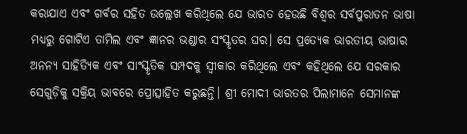କରାଯାଏ ଏବଂ ଗର୍ବର ସହିତ ଉଲ୍ଲେଖ କରିଥିଲେ ଯେ ଭାରତ ହେଉଛି ବିଶ୍ୱର ସର୍ବପୁରାତନ ଭାଷା ମଧ୍ୟରୁ ଗୋଟିଏ ତାମିଲ ଏବଂ ଜ୍ଞାନର ଭଣ୍ଡାର ସଂସ୍କୃତର ଘର। ସେ ପ୍ରତ୍ୟେକ ଭାରତୀୟ ଭାଷାର ଅନନ୍ୟ ସାହିତ୍ୟିକ ଏବଂ ସାଂସ୍କୃତିକ ସମ୍ପଦକୁ ସ୍ୱୀକାର କରିଥିଲେ ଏବଂ କହିଥିଲେ ଯେ ସରକାର ସେଗୁଡ଼ିକୁ ସକ୍ରିୟ ଭାବରେ ପ୍ରୋତ୍ସାହିତ କରୁଛନ୍ତି। ଶ୍ରୀ ମୋଦୀ ଭାରତର ପିଲାମାନେ ସେମାନଙ୍କ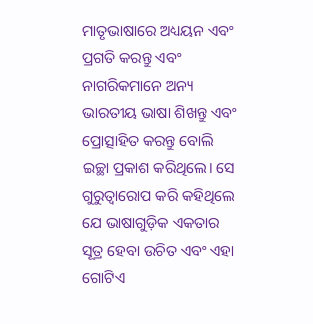ମାତୃଭାଷାରେ ଅଧ୍ୟୟନ ଏବଂ ପ୍ରଗତି କରନ୍ତୁ ଏବଂ ନାଗରିକମାନେ ଅନ୍ୟ ଭାରତୀୟ ଭାଷା ଶିଖନ୍ତୁ ଏବଂ ପ୍ରୋତ୍ସାହିତ କରନ୍ତୁ ବୋଲି ଇଚ୍ଛା ପ୍ରକାଶ କରିଥିଲେ। ସେ ଗୁରୁତ୍ୱାରୋପ କରି କହିଥିଲେ ଯେ ଭାଷାଗୁଡ଼ିକ ଏକତାର ସୂତ୍ର ହେବା ଉଚିତ ଏବଂ ଏହା ଗୋଟିଏ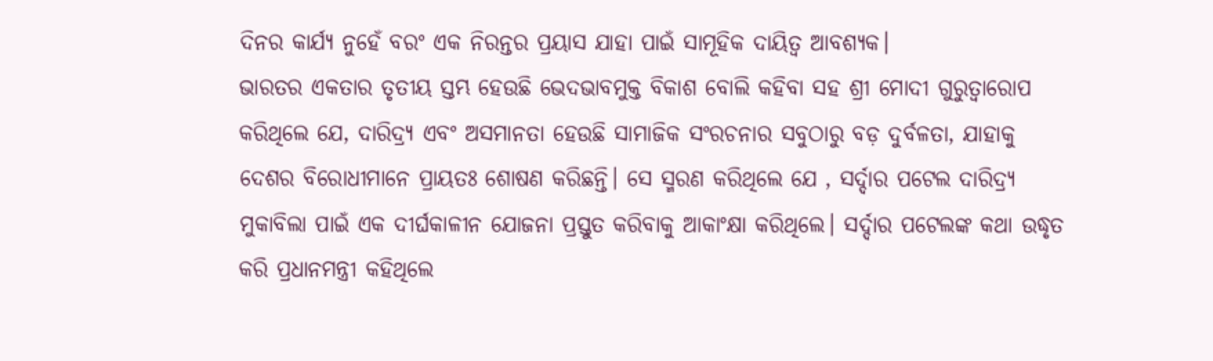ଦିନର କାର୍ଯ୍ୟ ନୁହେଁ ବରଂ ଏକ ନିରନ୍ତର ପ୍ରୟାସ ଯାହା ପାଇଁ ସାମୂହିକ ଦାୟିତ୍ୱ ଆବଶ୍ୟକ।
ଭାରତର ଏକତାର ତୃତୀୟ ସ୍ତମ୍ଭ ହେଉଛି ଭେଦଭାବମୁକ୍ତ ବିକାଶ ବୋଲି କହିବା ସହ ଶ୍ରୀ ମୋଦୀ ଗୁରୁତ୍ୱାରୋପ କରିଥିଲେ ଯେ, ଦାରିଦ୍ର୍ୟ ଏବଂ ଅସମାନତା ହେଉଛି ସାମାଜିକ ସଂରଚନାର ସବୁଠାରୁ ବଡ଼ ଦୁର୍ବଳତା, ଯାହାକୁ ଦେଶର ବିରୋଧୀମାନେ ପ୍ରାୟତଃ ଶୋଷଣ କରିଛନ୍ତି। ସେ ସ୍ମରଣ କରିଥିଲେ ଯେ , ସର୍ଦ୍ଦାର ପଟେଲ ଦାରିଦ୍ର୍ୟ ମୁକାବିଲା ପାଇଁ ଏକ ଦୀର୍ଘକାଳୀନ ଯୋଜନା ପ୍ରସ୍ତୁତ କରିବାକୁ ଆକାଂକ୍ଷା କରିଥିଲେ। ସର୍ଦ୍ଦାର ପଟେଲଙ୍କ କଥା ଉଦ୍ଧୃତ କରି ପ୍ରଧାନମନ୍ତ୍ରୀ କହିଥିଲେ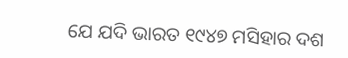ଯେ ଯଦି ଭାରତ ୧୯୪୭ ମସିହାର ଦଶ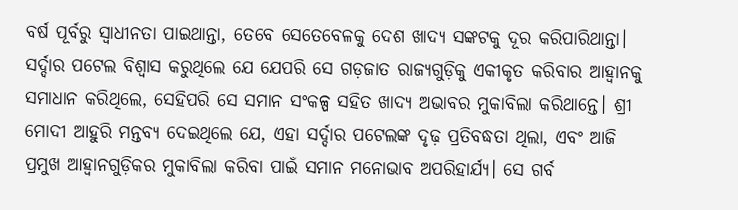ବର୍ଷ ପୂର୍ବରୁ ସ୍ୱାଧୀନତା ପାଇଥାନ୍ତା, ତେବେ ସେତେବେଳକୁ ଦେଶ ଖାଦ୍ୟ ସଙ୍କଟକୁ ଦୂର କରିପାରିଥାନ୍ତା। ସର୍ଦ୍ଦାର ପଟେଲ ବିଶ୍ୱାସ କରୁଥିଲେ ଯେ ଯେପରି ସେ ଗଡ଼ଜାତ ରାଜ୍ୟଗୁଡ଼ିକୁ ଏକୀକୃତ କରିବାର ଆହ୍ଵାନକୁ ସମାଧାନ କରିଥିଲେ, ସେହିପରି ସେ ସମାନ ସଂକଳ୍ପ ସହିତ ଖାଦ୍ୟ ଅଭାବର ମୁକାବିଲା କରିଥାନ୍ତେ। ଶ୍ରୀ ମୋଦୀ ଆହୁରି ମନ୍ତବ୍ୟ ଦେଇଥିଲେ ଯେ, ଏହା ସର୍ଦ୍ଦାର ପଟେଲଙ୍କ ଦୃଢ଼ ପ୍ରତିବଦ୍ଧତା ଥିଲା, ଏବଂ ଆଜି ପ୍ରମୁଖ ଆହ୍ଵାନଗୁଡ଼ିକର ମୁକାବିଲା କରିବା ପାଇଁ ସମାନ ମନୋଭାବ ଅପରିହାର୍ଯ୍ୟ। ସେ ଗର୍ବ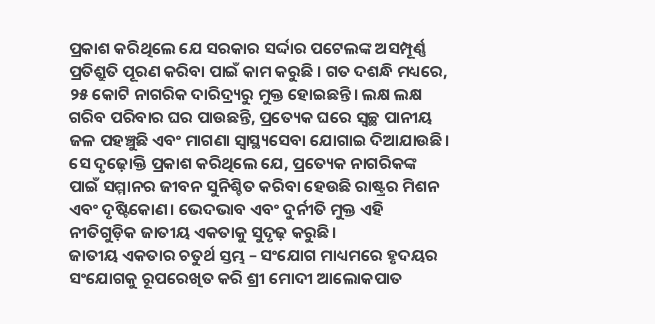ପ୍ରକାଶ କରିଥିଲେ ଯେ ସରକାର ସର୍ଦ୍ଦାର ପଟେଲଙ୍କ ଅସମ୍ପୂର୍ଣ୍ଣ ପ୍ରତିଶ୍ରୁତି ପୂରଣ କରିବା ପାଇଁ କାମ କରୁଛି । ଗତ ଦଶନ୍ଧି ମଧ୍ୟରେ, ୨୫ କୋଟି ନାଗରିକ ଦାରିଦ୍ର୍ୟରୁ ମୁକ୍ତ ହୋଇଛନ୍ତି। ଲକ୍ଷ ଲକ୍ଷ ଗରିବ ପରିବାର ଘର ପାଉଛନ୍ତି, ପ୍ରତ୍ୟେକ ଘରେ ସ୍ୱଚ୍ଛ ପାନୀୟ ଜଳ ପହଞ୍ଚୁଛି ଏବଂ ମାଗଣା ସ୍ୱାସ୍ଥ୍ୟସେବା ଯୋଗାଇ ଦିଆଯାଉଛି। ସେ ଦୃଢ଼ୋକ୍ତି ପ୍ରକାଶ କରିଥିଲେ ଯେ, ପ୍ରତ୍ୟେକ ନାଗରିକଙ୍କ ପାଇଁ ସମ୍ମାନର ଜୀବନ ସୁନିଶ୍ଚିତ କରିବା ହେଉଛି ରାଷ୍ଟ୍ରର ମିଶନ ଏବଂ ଦୃଷ୍ଟିକୋଣ। ଭେଦଭାବ ଏବଂ ଦୁର୍ନୀତି ମୁକ୍ତ ଏହି ନୀତିଗୁଡ଼ିକ ଜାତୀୟ ଏକତାକୁ ସୁଦୃଢ଼ କରୁଛି।
ଜାତୀୟ ଏକତାର ଚତୁର୍ଥ ସ୍ତମ୍ଭ – ସଂଯୋଗ ମାଧ୍ୟମରେ ହୃଦୟର ସଂଯୋଗକୁ ରୂପରେଖିତ କରି ଶ୍ରୀ ମୋଦୀ ଆଲୋକପାତ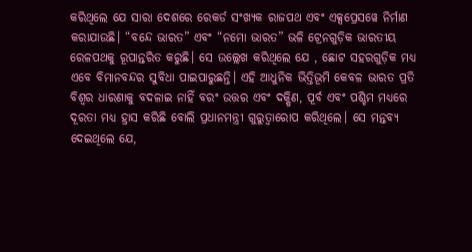କରିଥିଲେ ଯେ ସାରା ଦେଶରେ ରେକର୍ଡ ସଂଖ୍ୟକ ରାଜପଥ ଏବଂ ଏକ୍ସପ୍ରେସୱେ ନିର୍ମାଣ କରାଯାଉଛି। “ବନ୍ଦେ ଭାରତ” ଏବଂ “ନମୋ ଭାରତ” ଭଳି ଟ୍ରେନଗୁଡ଼ିକ ଭାରତୀୟ ରେଳପଥକୁ ରୂପାନ୍ତରିତ କରୁଛି। ସେ ଉଲ୍ଲେଖ କରିଥିଲେ ଯେ , ଛୋଟ ସହରଗୁଡ଼ିକ ମଧ୍ୟ ଏବେ ବିମାନବନ୍ଦର ସୁବିଧା ପାଇପାରୁଛନ୍ତି। ଏହି ଆଧୁନିକ ଭିତ୍ତିଭୂମି କେବଳ ଭାରତ ପ୍ରତି ବିଶ୍ୱର ଧାରଣାକୁ ବଦଳାଇ ନାହିଁ ବରଂ ଉତ୍ତର ଏବଂ ଦକ୍ଷିଣ, ପୂର୍ବ ଏବଂ ପଶ୍ଚିମ ମଧ୍ୟରେ ଦୂରତା ମଧ୍ୟ ହ୍ରାସ କରିଛି ବୋଲି ପ୍ରଧାନମନ୍ତ୍ରୀ ଗୁରୁତ୍ୱାରୋପ କରିଥିଲେ। ସେ ମନ୍ତବ୍ୟ ଦେଇଥିଲେ ଯେ,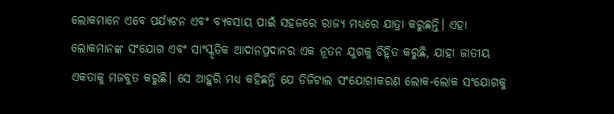ଲୋକମାନେ ଏବେ ପର୍ଯ୍ୟଟନ ଏବଂ ବ୍ୟବସାୟ ପାଇଁ ସହଜରେ ରାଜ୍ୟ ମଧ୍ୟରେ ଯାତ୍ରା କରୁଛନ୍ତି। ଏହା ଲୋକମାନଙ୍କ ସଂଯୋଗ ଏବଂ ସାଂସ୍କୃତିକ ଆଦାନପ୍ରଦାନର ଏକ ନୂତନ ଯୁଗକୁ ଚିହ୍ନିତ କରୁଛି, ଯାହା ଜାତୀୟ ଏକତାକୁ ମଜବୁତ କରୁଛି। ସେ ଆହୁରି ମଧ୍ୟ କହିଛନ୍ତି ଯେ ଡିଜିଟାଲ ସଂଯୋଗୀକରଣ ଲୋକ-ଲୋକ ସଂଯୋଗକୁ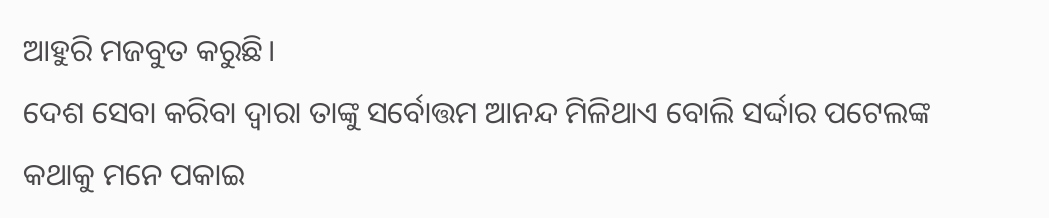ଆହୁରି ମଜବୁତ କରୁଛି।
ଦେଶ ସେବା କରିବା ଦ୍ୱାରା ତାଙ୍କୁ ସର୍ବୋତ୍ତମ ଆନନ୍ଦ ମିଳିଥାଏ ବୋଲି ସର୍ଦ୍ଦାର ପଟେଲଙ୍କ କଥାକୁ ମନେ ପକାଇ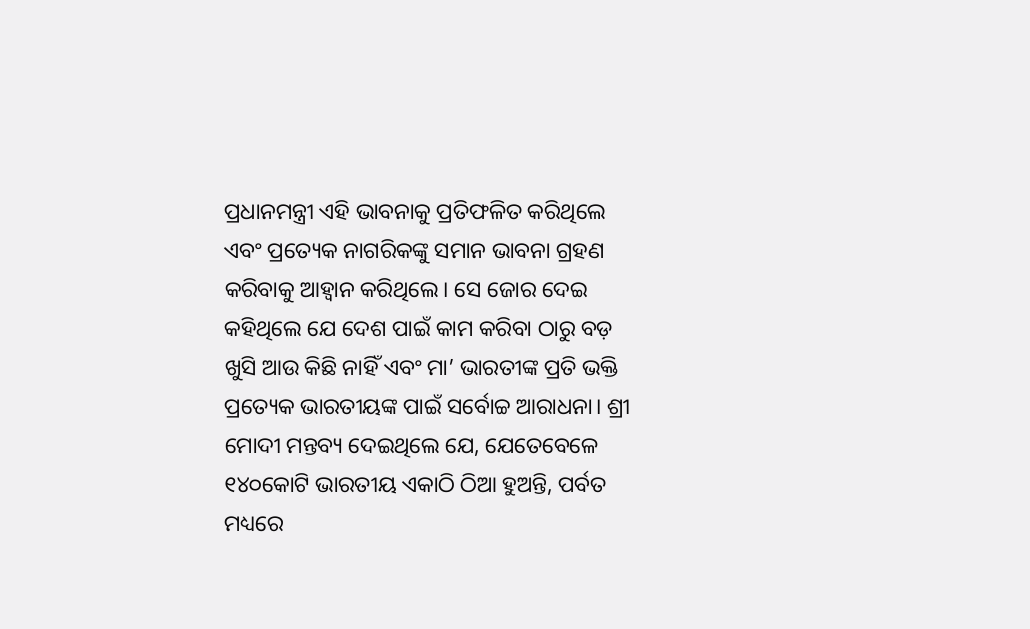ପ୍ରଧାନମନ୍ତ୍ରୀ ଏହି ଭାବନାକୁ ପ୍ରତିଫଳିତ କରିଥିଲେ ଏବଂ ପ୍ରତ୍ୟେକ ନାଗରିକଙ୍କୁ ସମାନ ଭାବନା ଗ୍ରହଣ କରିବାକୁ ଆହ୍ୱାନ କରିଥିଲେ। ସେ ଜୋର ଦେଇ କହିଥିଲେ ଯେ ଦେଶ ପାଇଁ କାମ କରିବା ଠାରୁ ବଡ଼ ଖୁସି ଆଉ କିଛି ନାହିଁ ଏବଂ ମା’ ଭାରତୀଙ୍କ ପ୍ରତି ଭକ୍ତି ପ୍ରତ୍ୟେକ ଭାରତୀୟଙ୍କ ପାଇଁ ସର୍ବୋଚ୍ଚ ଆରାଧନା। ଶ୍ରୀ ମୋଦୀ ମନ୍ତବ୍ୟ ଦେଇଥିଲେ ଯେ, ଯେତେବେଳେ ୧୪୦କୋଟି ଭାରତୀୟ ଏକାଠି ଠିଆ ହୁଅନ୍ତି, ପର୍ବତ ମଧ୍ୟରେ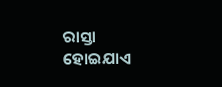ରାସ୍ତା ହୋଇଯାଏ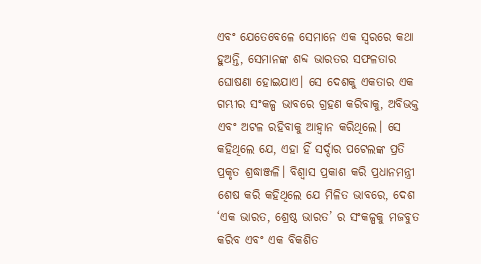ଏବଂ ଯେତେବେଳେ ସେମାନେ ଏକ ସ୍ୱରରେ କଥା ହୁଅନ୍ତି, ସେମାନଙ୍କ ଶବ୍ଦ ଭାରତର ସଫଳତାର ଘୋଷଣା ହୋଇଯାଏ। ସେ ଦେଶକୁ ଏକତାର ଏକ ଗମ୍ଭୀର ସଂକଳ୍ପ ଭାବରେ ଗ୍ରହଣ କରିବାକୁ, ଅବିଭକ୍ତ ଏବଂ ଅଟଳ ରହିବାକୁ ଆହ୍ୱାନ କରିଥିଲେ। ସେ କହିଥିଲେ ଯେ, ଏହା ହିଁ ସର୍ଦ୍ଦାର ପଟେଲଙ୍କ ପ୍ରତି ପ୍ରକୃତ ଶ୍ରଦ୍ଧାଞ୍ଜଳି। ବିଶ୍ୱାସ ପ୍ରକାଶ କରି ପ୍ରଧାନମନ୍ତ୍ରୀ ଶେଷ କରି କହିଥିଲେ ଯେ ମିଳିତ ଭାବରେ, ଦେଶ ‘ଏକ ଭାରତ, ଶ୍ରେଷ୍ଠ ଭାରତ’ ର ସଂକଳ୍ପକୁ ମଜବୁତ କରିବ ଏବଂ ଏକ ବିକଶିତ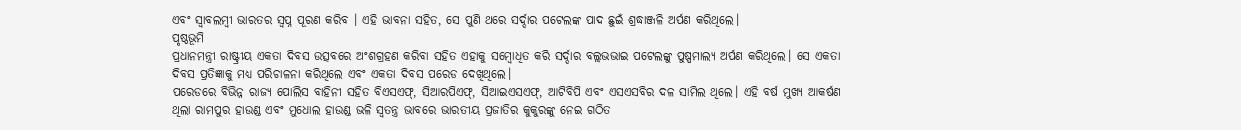ଏବଂ ସ୍ୱାବଲମ୍ବୀ ଭାରତର ସ୍ୱପ୍ନ ପୂରଣ କରିବ । ଏହି ଭାବନା ସହିତ, ସେ ପୁଣି ଥରେ ସର୍ଦ୍ଦାର ପଟେଲଙ୍କ ପାଦ ଛୁଇଁ ଶ୍ରଦ୍ଧାଞ୍ଜଳି ଅର୍ପଣ କରିଥିଲେ।
ପୃଷ୍ଠଭୂମି
ପ୍ରଧାନମନ୍ତ୍ରୀ ରାଷ୍ଟ୍ରୀୟ ଏକତା ଦିବସ ଉତ୍ସବରେ ଅଂଶଗ୍ରହଣ କରିବା ସହିତ ଏହାକୁ ସମ୍ବୋଧିତ କରି ସର୍ଦ୍ଦାର ବଲ୍ଲଭଭାଇ ପଟେଲଙ୍କୁ ପୁଷ୍ପମାଲ୍ୟ ଅର୍ପଣ କରିଥିଲେ। ସେ ଏକତା ଦିବସ ପ୍ରତିଜ୍ଞାକୁ ମଧ୍ୟ ପରିଚାଳନା କରିଥିଲେ ଏବଂ ଏକତା ଦିବସ ପରେଡ ଦେଖିଥିଲେ।
ପରେଡରେ ବିଭିନ୍ନ ରାଜ୍ୟ ପୋଲିସ ବାହିନୀ ସହିତ ବିଏସଏଫ୍, ସିଆରପିଏଫ୍, ସିଆଇଏସଏଫ୍, ଆଟିବିପି ଏବଂ ଏସଏସବିର ଦଳ ସାମିଲ ଥିଲେ। ଏହି ବର୍ଷ ମୁଖ୍ୟ ଆକର୍ଷଣ ଥିଲା ରାମପୁର ହାଉଣ୍ଡ ଏବଂ ମୁଧୋଲ ହାଉଣ୍ଡ ଭଳି ସ୍ୱତନ୍ତ୍ର ଭାବରେ ଭାରତୀୟ ପ୍ରଜାତିର କୁକୁରଙ୍କୁ ନେଇ ଗଠିତ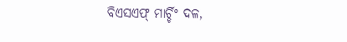ବିଏସଏଫ୍ ମାର୍ଚ୍ଚିଂ ଦଳ,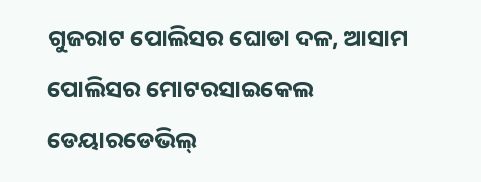ଗୁଜରାଟ ପୋଲିସର ଘୋଡା ଦଳ, ଆସାମ ପୋଲିସର ମୋଟରସାଇକେଲ ଡେୟାରଡେଭିଲ୍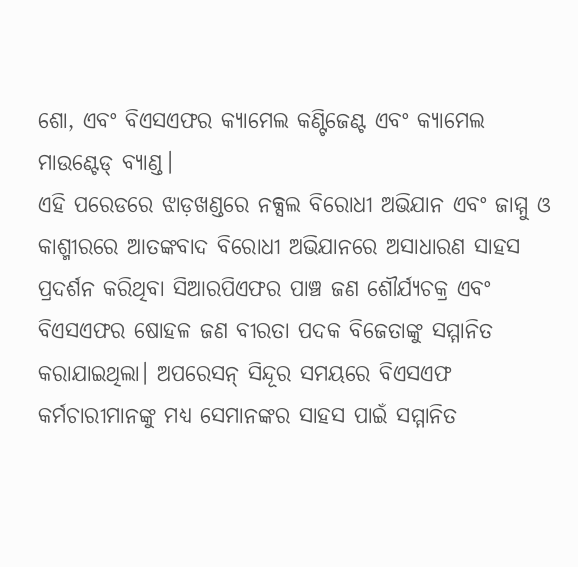ଶୋ, ଏବଂ ବିଏସଏଫର କ୍ୟାମେଲ କଣ୍ଟିଜେଣ୍ଟ ଏବଂ କ୍ୟାମେଲ ମାଉଣ୍ଟେଡ୍ ବ୍ୟାଣ୍ଡ।
ଏହି ପରେଡରେ ଝାଡ଼ଖଣ୍ଡରେ ନକ୍ସଲ ବିରୋଧୀ ଅଭିଯାନ ଏବଂ ଜାମ୍ମୁ ଓ କାଶ୍ମୀରରେ ଆତଙ୍କବାଦ ବିରୋଧୀ ଅଭିଯାନରେ ଅସାଧାରଣ ସାହସ ପ୍ରଦର୍ଶନ କରିଥିବା ସିଆରପିଏଫର ପାଞ୍ଚ ଜଣ ଶୌର୍ଯ୍ୟଚକ୍ର ଏବଂ ବିଏସଏଫର ଷୋହଳ ଜଣ ବୀରତା ପଦକ ବିଜେତାଙ୍କୁ ସମ୍ମାନିତ କରାଯାଇଥିଲା। ଅପରେସନ୍ ସିନ୍ଦୂର ସମୟରେ ବିଏସଏଫ କର୍ମଚାରୀମାନଙ୍କୁ ମଧ୍ୟ ସେମାନଙ୍କର ସାହସ ପାଇଁ ସମ୍ମାନିତ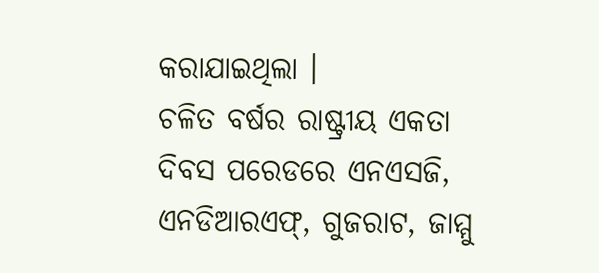କରାଯାଇଥିଲା ।
ଚଳିତ ବର୍ଷର ରାଷ୍ଟ୍ରୀୟ ଏକତା ଦିବସ ପରେଡରେ ଏନଏସଜି, ଏନଡିଆରଏଫ୍, ଗୁଜରାଟ, ଜାମ୍ମୁ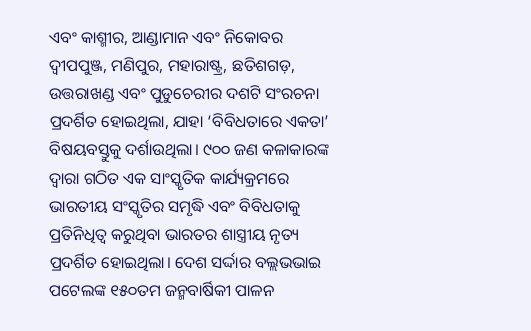ଏବଂ କାଶ୍ମୀର, ଆଣ୍ଡାମାନ ଏବଂ ନିକୋବର ଦ୍ୱୀପପୁଞ୍ଜ, ମଣିପୁର, ମହାରାଷ୍ଟ୍ର, ଛତିଶଗଡ଼, ଉତ୍ତରାଖଣ୍ଡ ଏବଂ ପୁଡୁଚେରୀର ଦଶଟି ସଂରଚନା ପ୍ରଦର୍ଶିତ ହୋଇଥିଲା, ଯାହା ‘ବିବିଧତାରେ ଏକତା’ ବିଷୟବସ୍ତୁକୁ ଦର୍ଶାଉଥିଲା। ୯୦୦ ଜଣ କଳାକାରଙ୍କ ଦ୍ୱାରା ଗଠିତ ଏକ ସାଂସ୍କୃତିକ କାର୍ଯ୍ୟକ୍ରମରେ ଭାରତୀୟ ସଂସ୍କୃତିର ସମୃଦ୍ଧି ଏବଂ ବିବିଧତାକୁ ପ୍ରତିନିଧିତ୍ୱ କରୁଥିବା ଭାରତର ଶାସ୍ତ୍ରୀୟ ନୃତ୍ୟ ପ୍ରଦର୍ଶିତ ହୋଇଥିଲା। ଦେଶ ସର୍ଦ୍ଦାର ବଲ୍ଲଭଭାଇ ପଟେଲଙ୍କ ୧୫୦ତମ ଜନ୍ମବାର୍ଷିକୀ ପାଳନ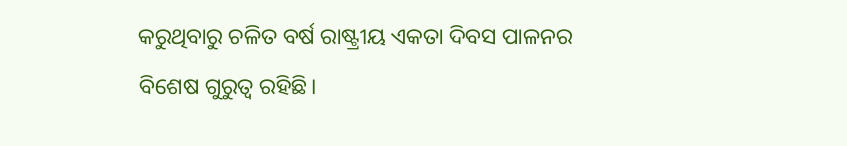କରୁଥିବାରୁ ଚଳିତ ବର୍ଷ ରାଷ୍ଟ୍ରୀୟ ଏକତା ଦିବସ ପାଳନର ବିଶେଷ ଗୁରୁତ୍ୱ ରହିଛି।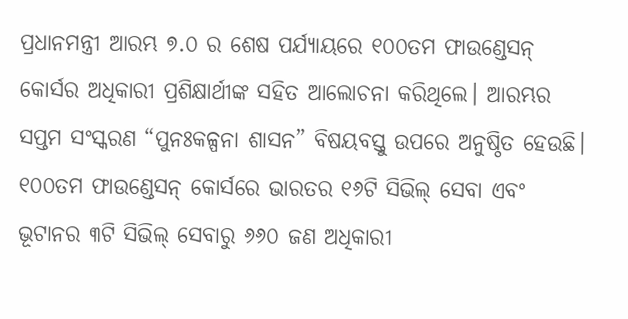ପ୍ରଧାନମନ୍ତ୍ରୀ ଆରମ୍ଭ ୭.୦ ର ଶେଷ ପର୍ଯ୍ୟାୟରେ ୧୦୦ତମ ଫାଉଣ୍ଡେସନ୍ କୋର୍ସର ଅଧିକାରୀ ପ୍ରଶିକ୍ଷାର୍ଥୀଙ୍କ ସହିତ ଆଲୋଚନା କରିଥିଲେ। ଆରମ୍ଭର ସପ୍ତମ ସଂସ୍କରଣ “ପୁନଃକଳ୍ପନା ଶାସନ” ବିଷୟବସ୍ତୁ ଉପରେ ଅନୁଷ୍ଠିତ ହେଉଛି। ୧୦୦ତମ ଫାଉଣ୍ଡେସନ୍ କୋର୍ସରେ ଭାରତର ୧୬ଟି ସିଭିଲ୍ ସେବା ଏବଂ ଭୂଟାନର ୩ଟି ସିଭିଲ୍ ସେବାରୁ ୬୬୦ ଜଣ ଅଧିକାରୀ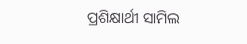ପ୍ରଶିକ୍ଷାର୍ଥୀ ସାମିଲ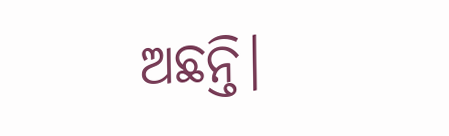ଅଛନ୍ତି।